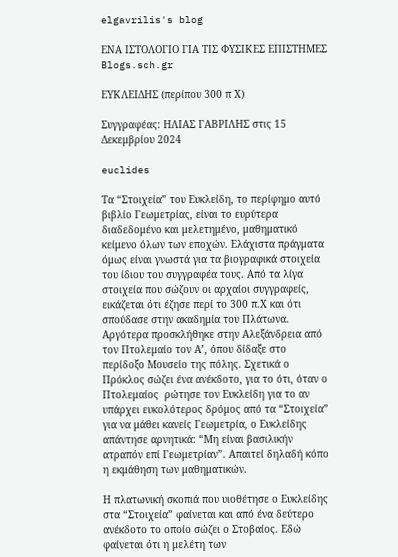elgavrilis's blog

ΕΝΑ ΙΣΤΟΛΟΓΙΟ ΓΙΑ ΤΙΣ ΦΥΣΙΚΕΣ ΕΠΙΣΤΗΜΕΣ Blogs.sch.gr

ΕΥΚΛΕΙΔΗΣ (περίπου 300 π Χ)

Συγγραφέας: ΗΛΙΑΣ ΓΑΒΡΙΛΗΣ στις 15 Δεκεμβρίου 2024

euclides

Τα “Στοιχεία” του Ευκλείδη, το περίφημο αυτό βιβλίο Γεωμετρίας, είναι το ευρύτερα διαδεδομένο και μελετημένο, μαθηματικό κείμενο όλων των εποχών. Ελάχιστα πράγματα όμως είναι γνωστά για τα βιογραφικά στοιχεία του ίδιου του συγγραφέα τους. Από τα λίγα στοιχεία που σώζουν οι αρχαίοι συγγραφείς, εικάζεται ότι έζησε περί το 300 π.Χ και ότι σπούδασε στην ακαδημία του Πλάτωνα. Αργότερα προσκλήθηκε στην Αλεξάνδρεια από τον Πτολεμαίο τον Α’, όπου δίδαξε στο περίδοξο Μουσείο της πόλης. Σχετικά ο Πρόκλος σώζει ένα ανέκδοτο, για το ότι, όταν ο Πτολεμαίος  ρώτησε τον Ευκλείδη για το αν υπάρχει ευκολότερος δρόμος από τα “Στοιχεία” για να μάθει κανείς Γεωμετρία, ο Ευκλείδης απάντησε αρνητικά: “Μη είναι βασιλικήν ατραπόν επί Γεωμετρίαν”. Απαιτεί δηλαδή κόπο η εκμάθηση των μαθηματικών.

Η πλατωνική σκοπιά που υιοθέτησε ο Ευκλείδης στα “Στοιχεία” φαίνεται και από ένα δεύτερο ανέκδοτο το οποίο σώζει ο Στοβαίος. Εδώ φαίνεται ότι η μελέτη των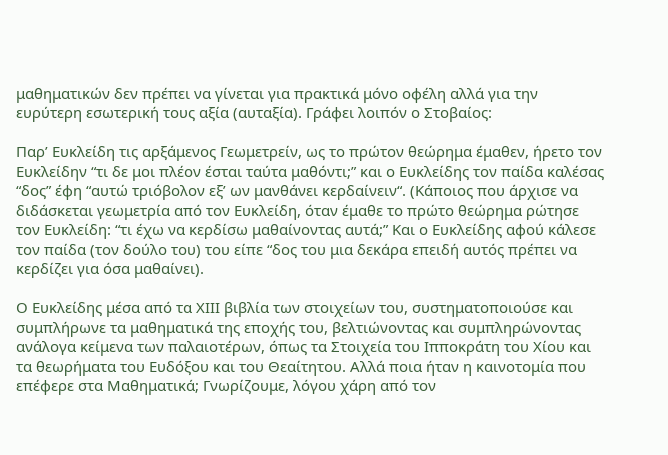μαθηματικών δεν πρέπει να γίνεται για πρακτικά μόνο οφέλη αλλά για την ευρύτερη εσωτερική τους αξία (αυταξία). Γράφει λοιπόν ο Στοβαίος:

Παρ’ Ευκλείδη τις αρξάμενος Γεωμετρείν, ως το πρώτον θεώρημα έμαθεν, ήρετο τον Ευκλείδην “τι δε μοι πλέον έσται ταύτα μαθόντι;” και ο Ευκλείδης τον παίδα καλέσας “δος” έφη “αυτώ τριόβολον εξ’ ων μανθάνει κερδαίνειν“. (Κάποιος που άρχισε να διδάσκεται γεωμετρία από τον Ευκλείδη, όταν έμαθε το πρώτο θεώρημα ρώτησε τον Ευκλείδη: “τι έχω να κερδίσω μαθαίνοντας αυτά;” Και ο Ευκλείδης αφού κάλεσε τον παίδα (τον δούλο του) του είπε “δος του μια δεκάρα επειδή αυτός πρέπει να κερδίζει για όσα μαθαίνει).

Ο Ευκλείδης μέσα από τα ΧΙΙΙ βιβλία των στοιχείων του, συστηματοποιούσε και συμπλήρωνε τα μαθηματικά της εποχής του, βελτιώνοντας και συμπληρώνοντας ανάλογα κείμενα των παλαιοτέρων, όπως τα Στοιχεία του Ιπποκράτη του Χίου και τα θεωρήματα του Ευδόξου και του Θεαίτητου. Αλλά ποια ήταν η καινοτομία που επέφερε στα Μαθηματικά; Γνωρίζουμε, λόγου χάρη από τον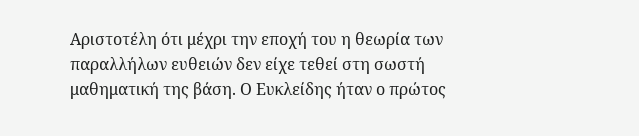Αριστοτέλη ότι μέχρι την εποχή του η θεωρία των παραλλήλων ευθειών δεν είχε τεθεί στη σωστή μαθηματική της βάση. Ο Ευκλείδης ήταν ο πρώτος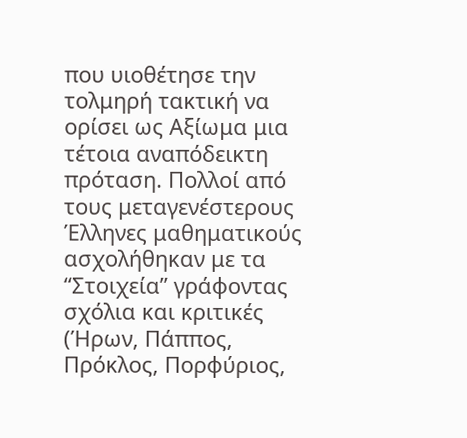που υιοθέτησε την τολμηρή τακτική να ορίσει ως Αξίωμα μια τέτοια αναπόδεικτη πρόταση. Πολλοί από τους μεταγενέστερους Έλληνες μαθηματικούς ασχολήθηκαν με τα “Στοιχεία” γράφοντας σχόλια και κριτικές (Ήρων, Πάππος, Πρόκλος, Πορφύριος,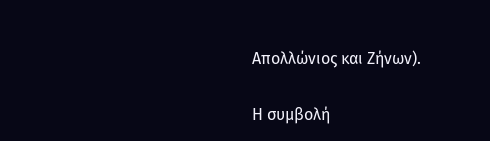Απολλώνιος και Ζήνων).

Η συμβολή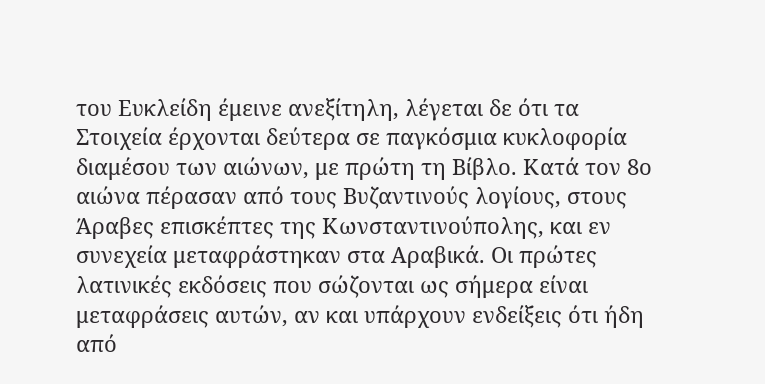του Ευκλείδη έμεινε ανεξίτηλη, λέγεται δε ότι τα Στοιχεία έρχονται δεύτερα σε παγκόσμια κυκλοφορία διαμέσου των αιώνων, με πρώτη τη Βίβλο. Κατά τον 8ο αιώνα πέρασαν από τους Βυζαντινούς λογίους, στους Άραβες επισκέπτες της Κωνσταντινούπολης, και εν συνεχεία μεταφράστηκαν στα Αραβικά. Οι πρώτες λατινικές εκδόσεις που σώζονται ως σήμερα είναι μεταφράσεις αυτών, αν και υπάρχουν ενδείξεις ότι ήδη από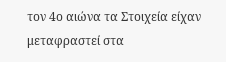τον 4ο αιώνα τα Στοιχεία είχαν μεταφραστεί στα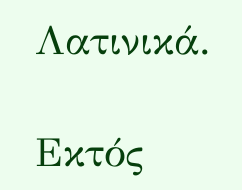Λατινικά.

Εκτός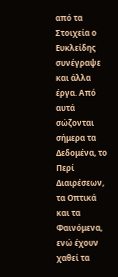από τα Στοιχεία ο Ευκλείδης συνέγραψε και άλλα έργα. Από αυτά σώζονται σήμερα τα Δεδομένα, το Περί Διαιρέσεων, τα Οπτικά και τα Φαινόμενα, ενώ έχουν χαθεί τα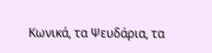Κωνικά, τα Ψευδάρια, τα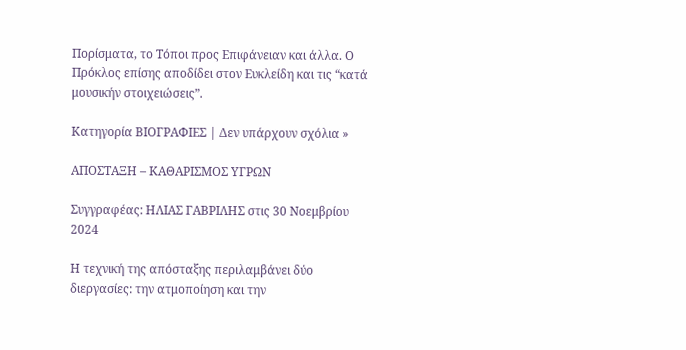Πορίσματα, το Τόποι προς Επιφάνειαν και άλλα. Ο Πρόκλος επίσης αποδίδει στον Ευκλείδη και τις “κατά μουσικήν στοιχειώσεις”.

Κατηγορία ΒΙΟΓΡΑΦΙΕΣ | Δεν υπάρχουν σχόλια »

ΑΠΟΣΤΑΞΗ – ΚΑΘΑΡΙΣΜΟΣ ΥΓΡΩΝ

Συγγραφέας: ΗΛΙΑΣ ΓΑΒΡΙΛΗΣ στις 30 Νοεμβρίου 2024

Η τεχνική της απόσταξης περιλαμβάνει δύο διεργασίες: την ατμοποίηση και την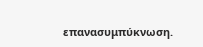επανασυμπύκνωση.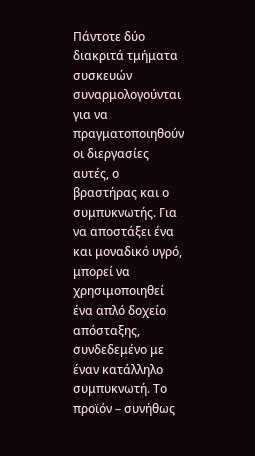Πάντοτε δύο διακριτά τμήματα συσκευών συναρμολογούνται για να πραγματοποιηθούν οι διεργασίες αυτές, ο βραστήρας και ο συμπυκνωτής. Για να αποστάξει ένα και μοναδικό υγρό, μπορεί να χρησιμοποιηθεί ένα απλό δοχείο απόσταξης, συνδεδεμένο με έναν κατάλληλο συμπυκνωτή. Το προϊόν – συνήθως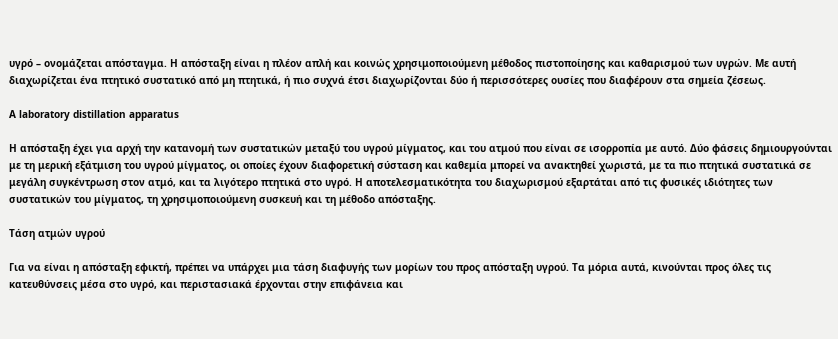υγρό – ονομάζεται απόσταγμα. Η απόσταξη είναι η πλέον απλή και κοινώς χρησιμοποιούμενη μέθοδος πιστοποίησης και καθαρισμού των υγρών. Με αυτή διαχωρίζεται ένα πτητικό συστατικό από μη πτητικά, ή πιο συχνά έτσι διαχωρίζονται δύο ή περισσότερες ουσίες που διαφέρουν στα σημεία ζέσεως.

A laboratory distillation apparatus

Η απόσταξη έχει για αρχή την κατανομή των συστατικών μεταξύ του υγρού μίγματος, και του ατμού που είναι σε ισορροπία με αυτό. Δύο φάσεις δημιουργούνται με τη μερική εξάτμιση του υγρού μίγματος, οι οποίες έχουν διαφορετική σύσταση και καθεμία μπορεί να ανακτηθεί χωριστά, με τα πιο πτητικά συστατικά σε μεγάλη συγκέντρωση στον ατμό, και τα λιγότερο πτητικά στο υγρό. Η αποτελεσματικότητα του διαχωρισμού εξαρτάται από τις φυσικές ιδιότητες των συστατικών του μίγματος, τη χρησιμοποιούμενη συσκευή και τη μέθοδο απόσταξης.

Τάση ατμών υγρού

Για να είναι η απόσταξη εφικτή, πρέπει να υπάρχει μια τάση διαφυγής των μορίων του προς απόσταξη υγρού. Τα μόρια αυτά, κινούνται προς όλες τις κατευθύνσεις μέσα στο υγρό, και περιστασιακά έρχονται στην επιφάνεια και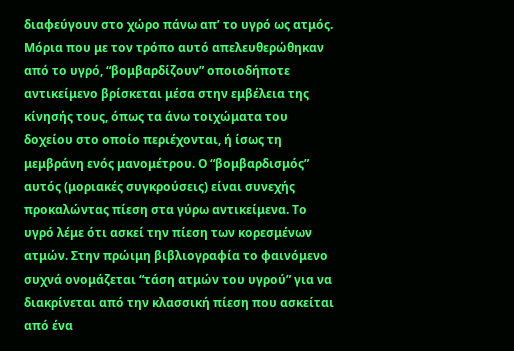διαφεύγουν στο χώρο πάνω απ’ το υγρό ως ατμός. Μόρια που με τον τρόπο αυτό απελευθερώθηκαν από το υγρό, “βομβαρδίζουν” οποιοδήποτε αντικείμενο βρίσκεται μέσα στην εμβέλεια της κίνησής τους, όπως τα άνω τοιχώματα του δοχείου στο οποίο περιέχονται, ή ίσως τη μεμβράνη ενός μανομέτρου. Ο “βομβαρδισμός” αυτός (μοριακές συγκρούσεις) είναι συνεχής προκαλώντας πίεση στα γύρω αντικείμενα. Το υγρό λέμε ότι ασκεί την πίεση των κορεσμένων ατμών. Στην πρώιμη βιβλιογραφία το φαινόμενο συχνά ονομάζεται “τάση ατμών του υγρού” για να διακρίνεται από την κλασσική πίεση που ασκείται από ένα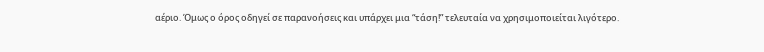αέριο. Όμως ο όρος οδηγεί σε παρανοήσεις και υπάρχει μια “τάση!” τελευταία να χρησιμοποιείται λιγότερο.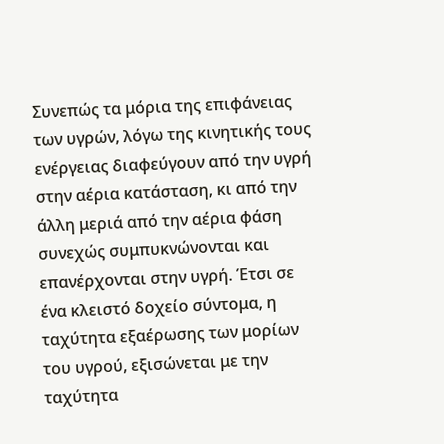Συνεπώς τα μόρια της επιφάνειας των υγρών, λόγω της κινητικής τους ενέργειας διαφεύγουν από την υγρή στην αέρια κατάσταση, κι από την άλλη μεριά από την αέρια φάση συνεχώς συμπυκνώνονται και επανέρχονται στην υγρή. Έτσι σε ένα κλειστό δοχείο σύντομα, η ταχύτητα εξαέρωσης των μορίων του υγρού, εξισώνεται με την ταχύτητα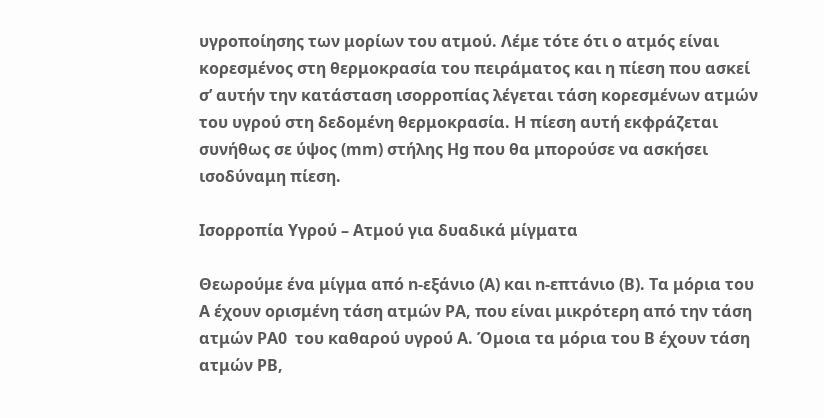υγροποίησης των μορίων του ατμού. Λέμε τότε ότι ο ατμός είναι κορεσμένος στη θερμοκρασία του πειράματος και η πίεση που ασκεί σ’ αυτήν την κατάσταση ισορροπίας λέγεται τάση κορεσμένων ατμών του υγρού στη δεδομένη θερμοκρασία. Η πίεση αυτή εκφράζεται συνήθως σε ύψος (mm) στήλης Hg που θα μπορούσε να ασκήσει ισοδύναμη πίεση.

Ισορροπία Υγρού – Ατμού για δυαδικά μίγματα

Θεωρούμε ένα μίγμα από n-εξάνιο (Α) και n-επτάνιο (Β). Τα μόρια του Α έχουν ορισμένη τάση ατμών PA, που είναι μικρότερη από την τάση ατμών PA0  του καθαρού υγρού Α. Όμοια τα μόρια του Β έχουν τάση ατμών PΒ,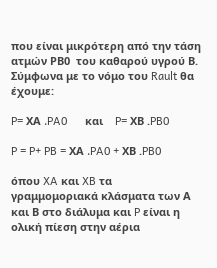που είναι μικρότερη από την τάση ατμών PΒ0  του καθαρού υγρού Β. Σύμφωνα με το νόμο του Rault θα έχουμε:

P= ΧΑ .PA0      και    P= ΧB .PB0

P = P+ PB = ΧΑ .PA0 + ΧB .PB0

όπου XA και XB τα γραμμομοριακά κλάσματα των Α και Β στο διάλυμα και P είναι η ολική πίεση στην αέρια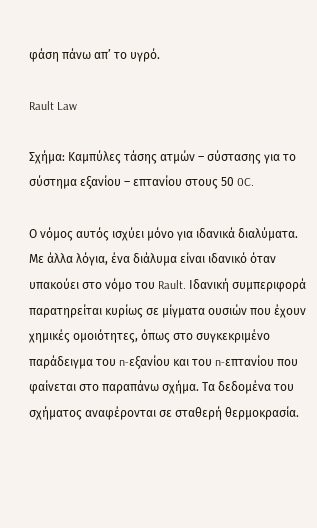φάση πάνω απ’ το υγρό.

Rault Law

Σχήμα: Καμπύλες τάσης ατμών – σύστασης για το σύστημα εξανίου – επτανίου στους 50 0C.

Ο νόμος αυτός ισχύει μόνο για ιδανικά διαλύματα. Με άλλα λόγια, ένα διάλυμα είναι ιδανικό όταν υπακούει στο νόμο του Rault. Ιδανική συμπεριφορά παρατηρείται κυρίως σε μίγματα ουσιών που έχουν χημικές ομοιότητες, όπως στο συγκεκριμένο παράδειγμα του n-εξανίου και του n-επτανίου που φαίνεται στο παραπάνω σχήμα. Τα δεδομένα του σχήματος αναφέρονται σε σταθερή θερμοκρασία.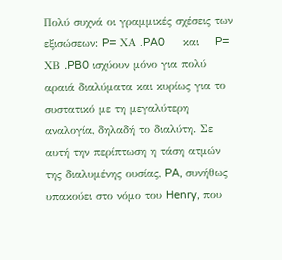Πολύ συχνά οι γραμμικές σχέσεις των εξισώσεων: P= ΧΑ .PA0      και    P= ΧB .PB0 ισχύουν μόνο για πολύ αραιά διαλύματα και κυρίως για το συστατικό με τη μεγαλύτερη αναλογία, δηλαδή το διαλύτη. Σε αυτή την περίπτωση η τάση ατμών της διαλυμένης ουσίας, PA, συνήθως υπακούει στο νόμο του Henry, που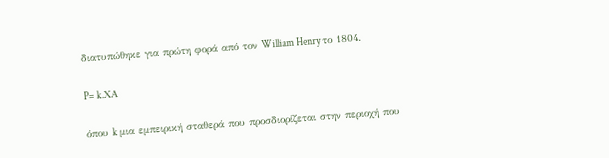διατυπώθηκε για πρώτη φορά από τον William Henry το 1804.

P= k.ΧΑ

όπου k μια εμπειρική σταθερά που προσδιορίζεται στην περιοχή που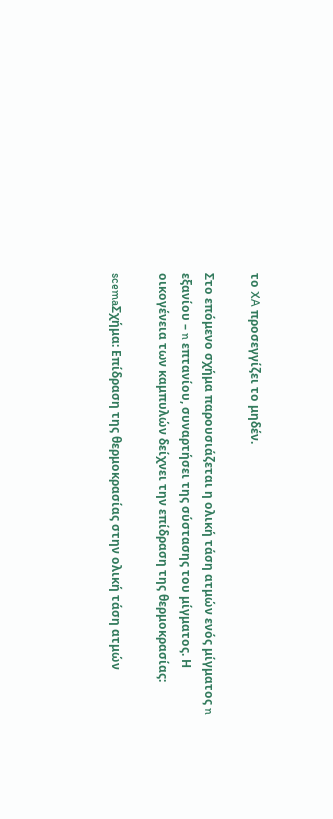το XA προσεγγίζει το μηδέν.

Στο επόμενο σχήμα παρουσιάζεται η ολική τάση ατμών ενός μίγματος n εξανίου – n επτανίου, συναρτήσει της σύστασης του μίγματος. Η οικογένεια των καμπυλών δείχνει την επίδραση της θερμοκρασίας:

scemaΣχήμα: Επίδραση της θερμοκρασίας στην ολική τάση ατμών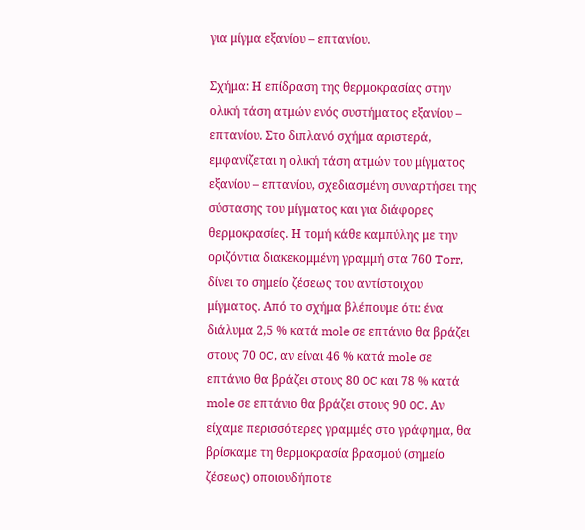για μίγμα εξανίου – επτανίου.

Σχήμα: Η επίδραση της θερμοκρασίας στην ολική τάση ατμών ενός συστήματος εξανίου – επτανίου. Στο διπλανό σχήμα αριστερά, εμφανίζεται η ολική τάση ατμών του μίγματος εξανίου – επτανίου, σχεδιασμένη συναρτήσει της σύστασης του μίγματος και για διάφορες θερμοκρασίες. Η τομή κάθε καμπύλης με την οριζόντια διακεκομμένη γραμμή στα 760 Torr, δίνει το σημείο ζέσεως του αντίστοιχου μίγματος. Από το σχήμα βλέπουμε ότι: ένα διάλυμα 2,5 % κατά mole σε επτάνιο θα βράζει στους 70 0C, αν είναι 46 % κατά mole σε επτάνιο θα βράζει στους 80 0C και 78 % κατά mole σε επτάνιο θα βράζει στους 90 0C. Αν είχαμε περισσότερες γραμμές στο γράφημα, θα βρίσκαμε τη θερμοκρασία βρασμού (σημείο ζέσεως) οποιουδήποτε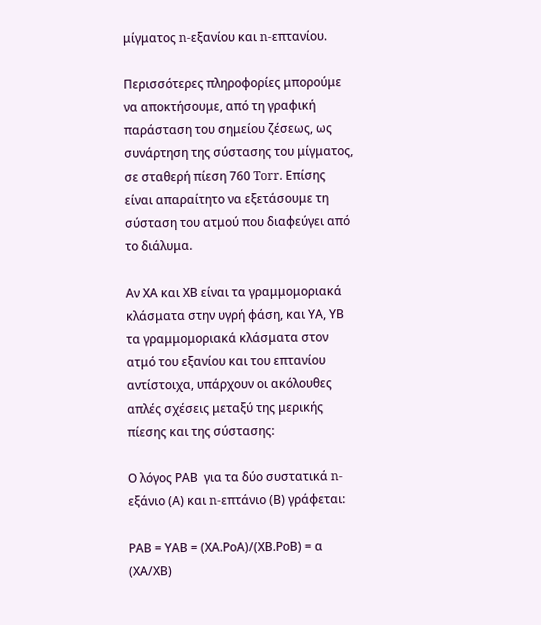μίγματος n-εξανίου και n-επτανίου.

Περισσότερες πληροφορίες μπορούμε να αποκτήσουμε, από τη γραφική παράσταση του σημείου ζέσεως, ως συνάρτηση της σύστασης του μίγματος, σε σταθερή πίεση 760 Torr. Επίσης είναι απαραίτητο να εξετάσουμε τη σύσταση του ατμού που διαφεύγει από το διάλυμα.

Αν ΧΑ και ΧΒ είναι τα γραμμομοριακά κλάσματα στην υγρή φάση, και ΥΑ, ΥΒ τα γραμμομοριακά κλάσματα στον ατμό του εξανίου και του επτανίου αντίστοιχα, υπάρχουν οι ακόλουθες απλές σχέσεις μεταξύ της μερικής πίεσης και της σύστασης:

Ο λόγος ΡΑΒ  για τα δύο συστατικά n-εξάνιο (Α) και n-επτάνιο (Β) γράφεται:

ΡΑΒ = ΥΑΒ = (ΧΑ.ΡοΑ)/(ΧΒ.ΡοΒ) = α (ΧΑ/ΧΒ)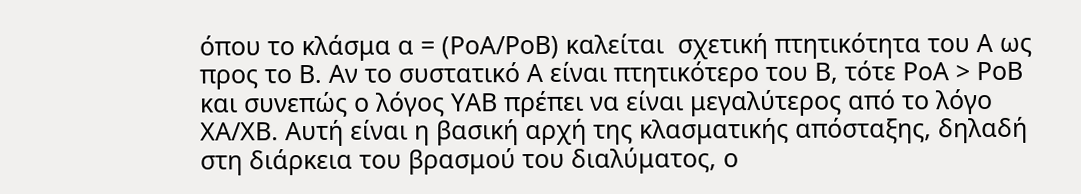όπου το κλάσμα α = (ΡοΑ/ΡοΒ) καλείται  σχετική πτητικότητα του Α ως προς το Β. Αν το συστατικό Α είναι πτητικότερο του Β, τότε ΡοΑ > ΡοΒ και συνεπώς ο λόγος ΥΑΒ πρέπει να είναι μεγαλύτερος από το λόγο ΧΑ/ΧΒ. Αυτή είναι η βασική αρχή της κλασματικής απόσταξης, δηλαδή στη διάρκεια του βρασμού του διαλύματος, ο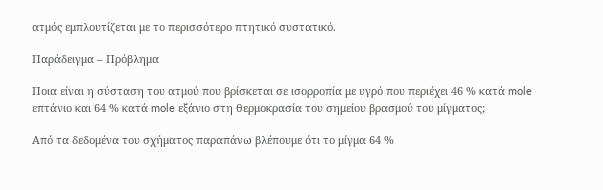ατμός εμπλουτίζεται με το περισσότερο πτητικό συστατικό.

Παράδειγμα – Πρόβλημα

Ποια είναι η σύσταση του ατμού που βρίσκεται σε ισορροπία με υγρό που περιέχει 46 % κατά mole επτάνιο και 64 % κατά mole εξάνιο στη θερμοκρασία του σημείου βρασμού του μίγματος;

Από τα δεδομένα του σχήματος παραπάνω βλέπουμε ότι το μίγμα 64 %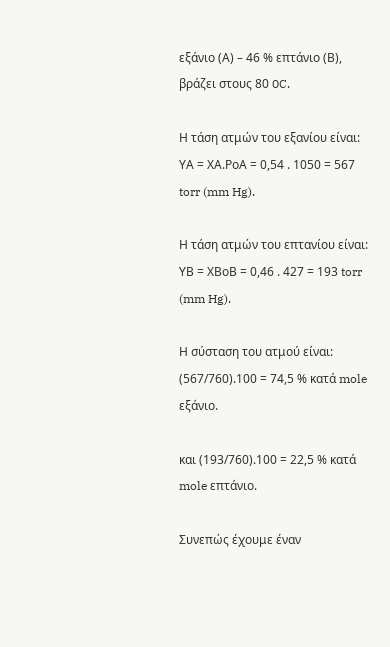εξάνιο (Α) – 46 % επτάνιο (Β), βράζει στους 80 0C.

Η τάση ατμών του εξανίου είναι: ΥΑ = ΧΑ.ΡοΑ = 0,54 . 1050 = 567 torr (mm Hg).

Η τάση ατμών του επτανίου είναι: ΥΒ = ΧΒοΒ = 0,46 . 427 = 193 torr (mm Hg).

Η σύσταση του ατμού είναι:  (567/760).100 = 74,5 % κατά mole εξάνιο.

και (193/760).100 = 22,5 % κατά mole επτάνιο.

Συνεπώς έχουμε έναν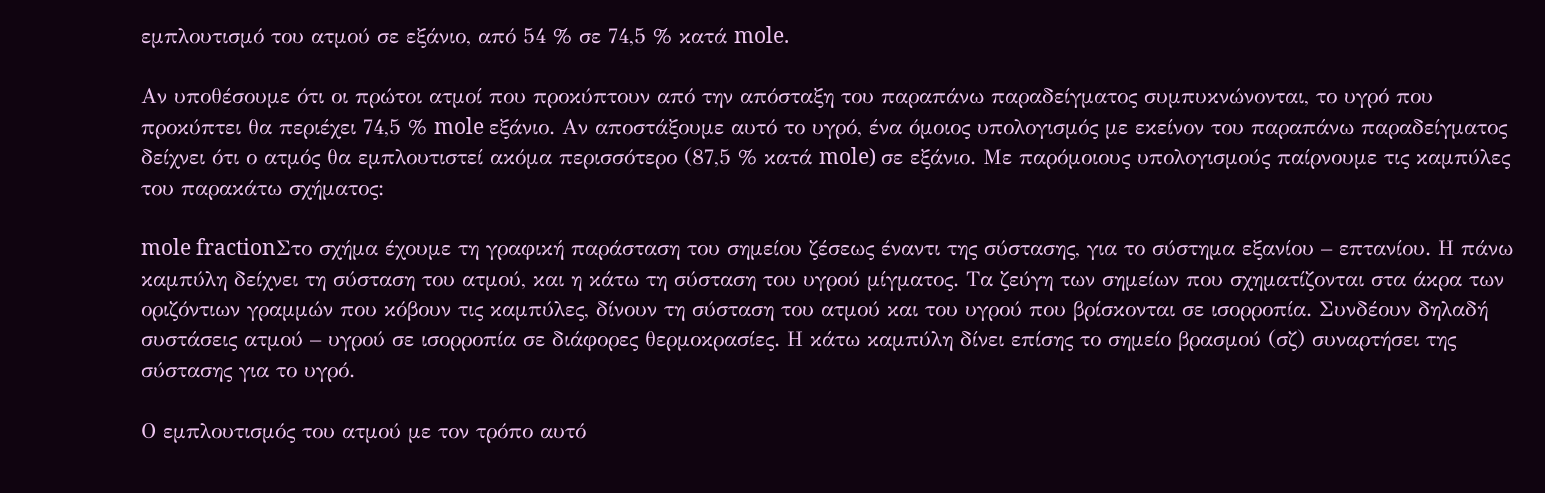εμπλουτισμό του ατμού σε εξάνιο, από 54 % σε 74,5 % κατά mole.

Αν υποθέσουμε ότι οι πρώτοι ατμοί που προκύπτουν από την απόσταξη του παραπάνω παραδείγματος συμπυκνώνονται, το υγρό που προκύπτει θα περιέχει 74,5 % mole εξάνιο. Αν αποστάξουμε αυτό το υγρό, ένα όμοιος υπολογισμός με εκείνον του παραπάνω παραδείγματος δείχνει ότι ο ατμός θα εμπλουτιστεί ακόμα περισσότερο (87,5 % κατά mole) σε εξάνιο. Με παρόμοιους υπολογισμούς παίρνουμε τις καμπύλες του παρακάτω σχήματος:

mole fractionΣτο σχήμα έχουμε τη γραφική παράσταση του σημείου ζέσεως έναντι της σύστασης, για το σύστημα εξανίου – επτανίου. Η πάνω καμπύλη δείχνει τη σύσταση του ατμού, και η κάτω τη σύσταση του υγρού μίγματος. Τα ζεύγη των σημείων που σχηματίζονται στα άκρα των οριζόντιων γραμμών που κόβουν τις καμπύλες, δίνουν τη σύσταση του ατμού και του υγρού που βρίσκονται σε ισορροπία. Συνδέουν δηλαδή συστάσεις ατμού – υγρού σε ισορροπία σε διάφορες θερμοκρασίες. Η κάτω καμπύλη δίνει επίσης το σημείο βρασμού (σζ) συναρτήσει της σύστασης για το υγρό.

Ο εμπλουτισμός του ατμού με τον τρόπο αυτό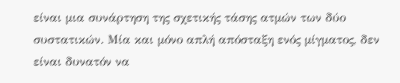είναι μια συνάρτηση της σχετικής τάσης ατμών των δύο συστατικών. Μία και μόνο απλή απόσταξη ενός μίγματος, δεν είναι δυνατόν να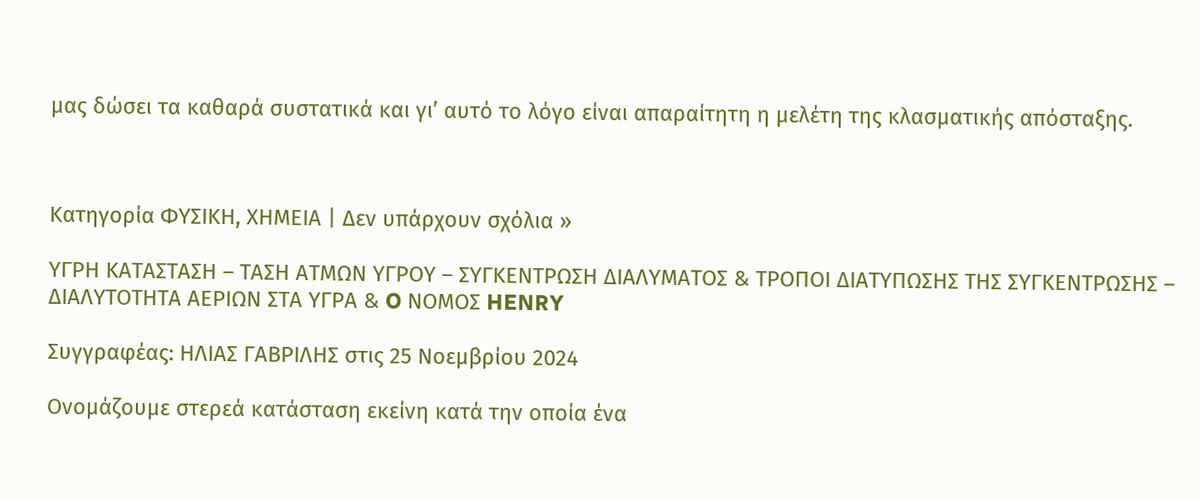μας δώσει τα καθαρά συστατικά και γι’ αυτό το λόγο είναι απαραίτητη η μελέτη της κλασματικής απόσταξης.



Κατηγορία ΦΥΣΙΚΗ, ΧΗΜΕΙΑ | Δεν υπάρχουν σχόλια »

ΥΓΡΗ ΚΑΤΑΣΤΑΣΗ – ΤΑΣΗ ΑΤΜΩΝ ΥΓΡΟΥ – ΣΥΓΚΕΝΤΡΩΣΗ ΔΙΑΛΥΜΑΤΟΣ & ΤΡΟΠΟΙ ΔΙΑΤΥΠΩΣΗΣ ΤΗΣ ΣΥΓΚΕΝΤΡΩΣΗΣ – ΔΙΑΛΥΤΟΤΗΤΑ ΑΕΡΙΩΝ ΣΤΑ ΥΓΡΑ & O ΝΟΜΟΣ HENRY

Συγγραφέας: ΗΛΙΑΣ ΓΑΒΡΙΛΗΣ στις 25 Νοεμβρίου 2024

Ονομάζουμε στερεά κατάσταση εκείνη κατά την οποία ένα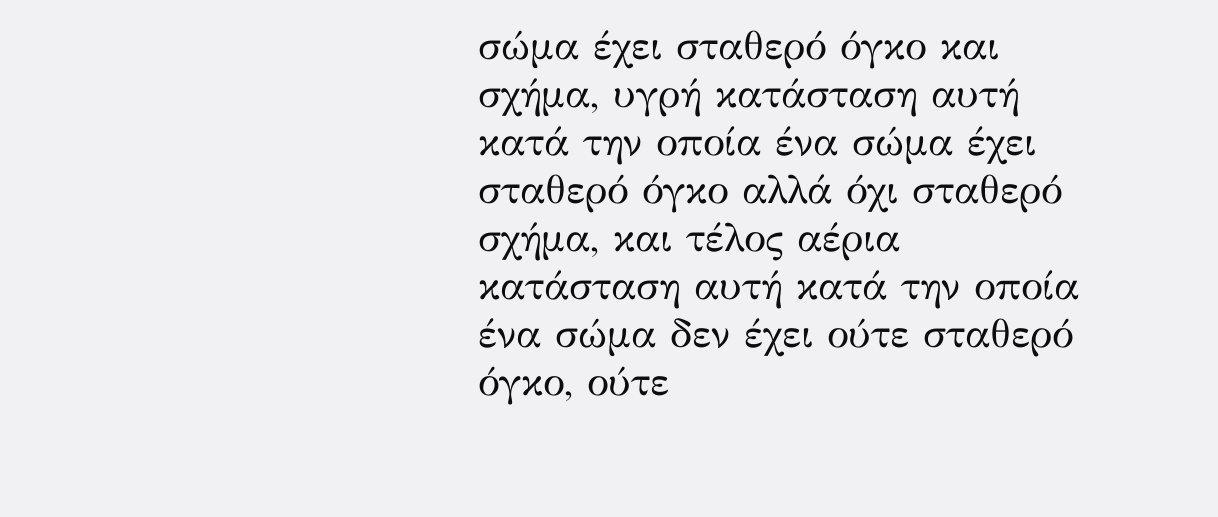σώμα έχει σταθερό όγκο και σχήμα, υγρή κατάσταση αυτή κατά την οποία ένα σώμα έχει σταθερό όγκο αλλά όχι σταθερό σχήμα, και τέλος αέρια κατάσταση αυτή κατά την οποία ένα σώμα δεν έχει ούτε σταθερό όγκο, ούτε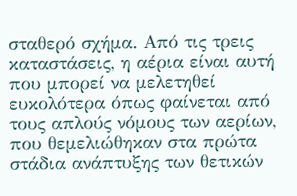σταθερό σχήμα. Από τις τρεις καταστάσεις, η αέρια είναι αυτή που μπορεί να μελετηθεί ευκολότερα όπως φαίνεται από τους απλούς νόμους των αερίων, που θεμελιώθηκαν στα πρώτα στάδια ανάπτυξης των θετικών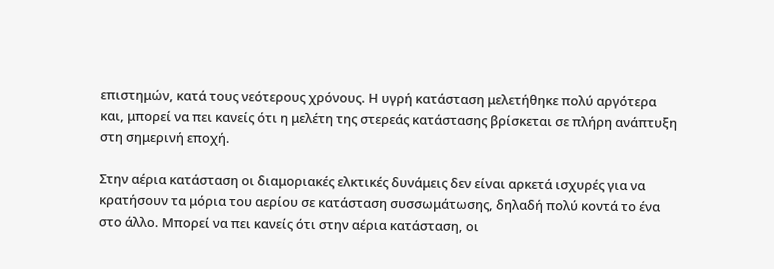επιστημών, κατά τους νεότερους χρόνους. Η υγρή κατάσταση μελετήθηκε πολύ αργότερα και, μπορεί να πει κανείς ότι η μελέτη της στερεάς κατάστασης βρίσκεται σε πλήρη ανάπτυξη στη σημερινή εποχή.

Στην αέρια κατάσταση οι διαμοριακές ελκτικές δυνάμεις δεν είναι αρκετά ισχυρές για να κρατήσουν τα μόρια του αερίου σε κατάσταση συσσωμάτωσης, δηλαδή πολύ κοντά το ένα στο άλλο. Μπορεί να πει κανείς ότι στην αέρια κατάσταση, οι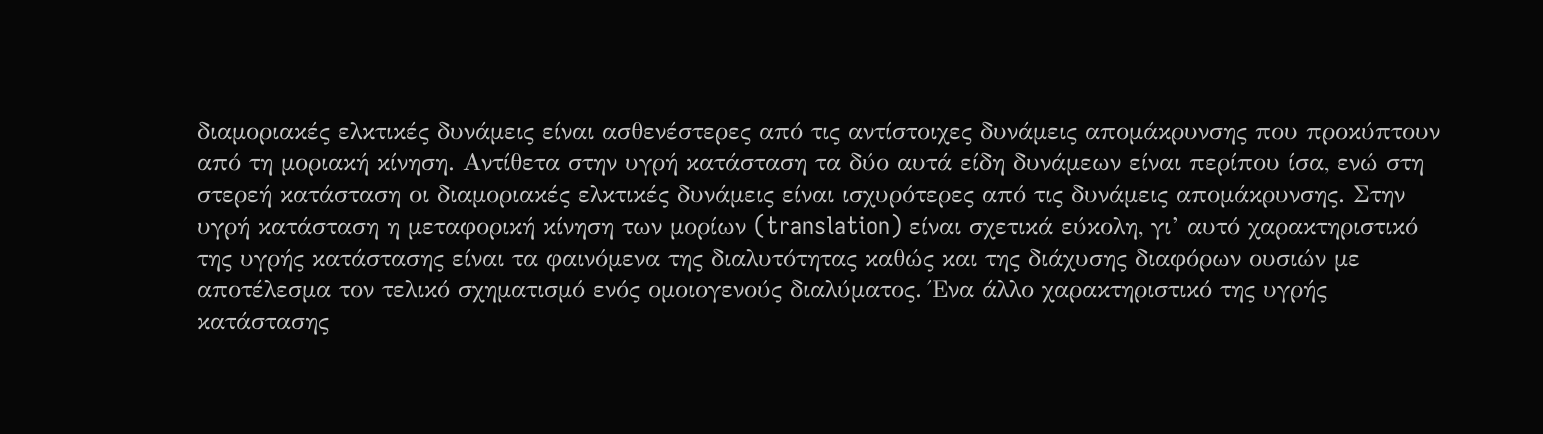διαμοριακές ελκτικές δυνάμεις είναι ασθενέστερες από τις αντίστοιχες δυνάμεις απομάκρυνσης που προκύπτουν από τη μοριακή κίνηση. Αντίθετα στην υγρή κατάσταση τα δύο αυτά είδη δυνάμεων είναι περίπου ίσα, ενώ στη στερεή κατάσταση οι διαμοριακές ελκτικές δυνάμεις είναι ισχυρότερες από τις δυνάμεις απομάκρυνσης. Στην υγρή κατάσταση η μεταφορική κίνηση των μορίων (translation) είναι σχετικά εύκολη, γι’ αυτό χαρακτηριστικό της υγρής κατάστασης είναι τα φαινόμενα της διαλυτότητας καθώς και της διάχυσης διαφόρων ουσιών με αποτέλεσμα τον τελικό σχηματισμό ενός ομοιογενούς διαλύματος. Ένα άλλο χαρακτηριστικό της υγρής κατάστασης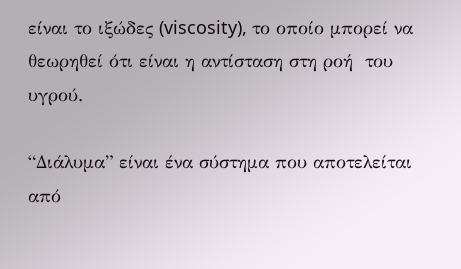είναι το ιξώδες (viscosity), το οποίο μπορεί να θεωρηθεί ότι είναι η αντίσταση στη ροή  του υγρού.

“Διάλυμα” είναι ένα σύστημα που αποτελείται από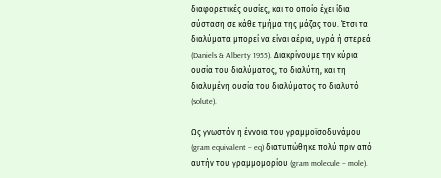διαφορετικές ουσίες, και το οποίο έχει ίδια σύσταση σε κάθε τμήμα της μάζας του. Έτσι τα διαλύματα μπορεί να είναι αέρια, υγρά ή στερεά (Daniels & Alberty 1955). Διακρίνουμε την κύρια ουσία του διαλύματος, το διαλύτη, και τη διαλυμένη ουσία του διαλύματος το διαλυτό (solute).

Ως γνωστόν η έννοια του γραμμοϊσοδυνάμου (gram equivalent – eq) διατυπώθηκε πολύ πριν από αυτήν του γραμμομορίου (gram molecule – mole).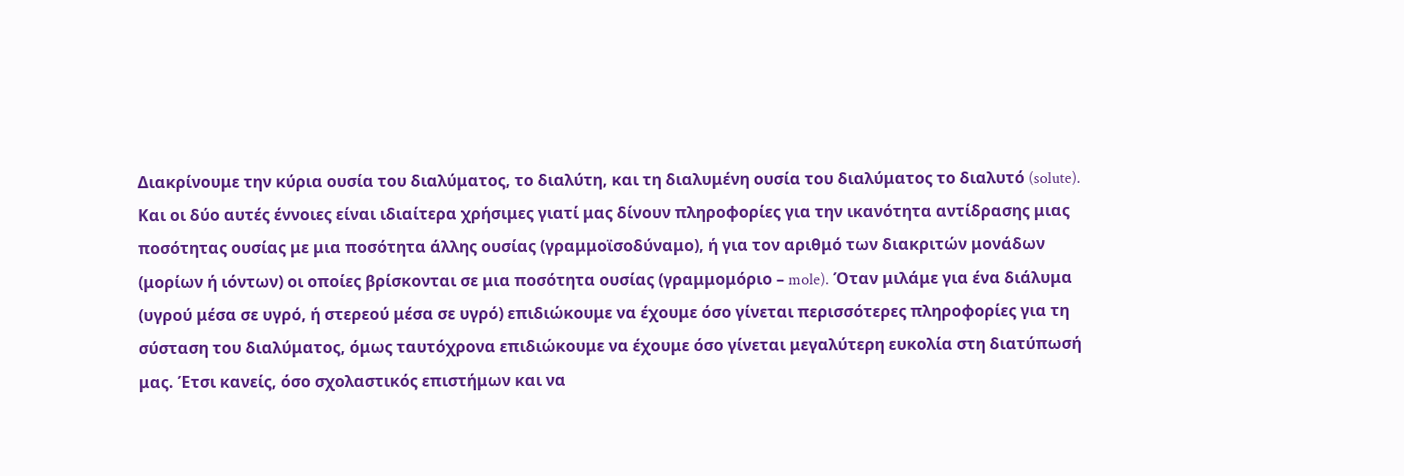Διακρίνουμε την κύρια ουσία του διαλύματος, το διαλύτη, και τη διαλυμένη ουσία του διαλύματος το διαλυτό (solute). Και οι δύο αυτές έννοιες είναι ιδιαίτερα χρήσιμες γιατί μας δίνουν πληροφορίες για την ικανότητα αντίδρασης μιας ποσότητας ουσίας με μια ποσότητα άλλης ουσίας (γραμμοϊσοδύναμο), ή για τον αριθμό των διακριτών μονάδων (μορίων ή ιόντων) οι οποίες βρίσκονται σε μια ποσότητα ουσίας (γραμμομόριο – mole). Όταν μιλάμε για ένα διάλυμα (υγρού μέσα σε υγρό, ή στερεού μέσα σε υγρό) επιδιώκουμε να έχουμε όσο γίνεται περισσότερες πληροφορίες για τη σύσταση του διαλύματος, όμως ταυτόχρονα επιδιώκουμε να έχουμε όσο γίνεται μεγαλύτερη ευκολία στη διατύπωσή μας. Έτσι κανείς, όσο σχολαστικός επιστήμων και να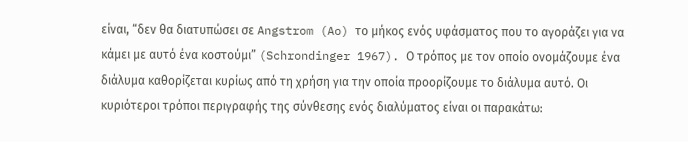είναι, “δεν θα διατυπώσει σε Angstrom (Ao) το μήκος ενός υφάσματος που το αγοράζει για να κάμει με αυτό ένα κοστούμι” (Schrondinger 1967). Ο τρόπος με τον οποίο ονομάζουμε ένα διάλυμα καθορίζεται κυρίως από τη χρήση για την οποία προορίζουμε το διάλυμα αυτό. Οι κυριότεροι τρόποι περιγραφής της σύνθεσης ενός διαλύματος είναι οι παρακάτω: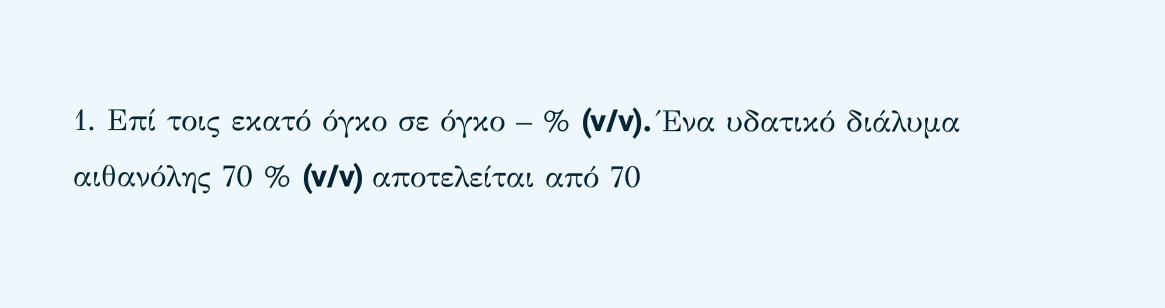1. Επί τοις εκατό όγκο σε όγκο – % (v/v). Ένα υδατικό διάλυμα αιθανόλης 70 % (v/v) αποτελείται από 70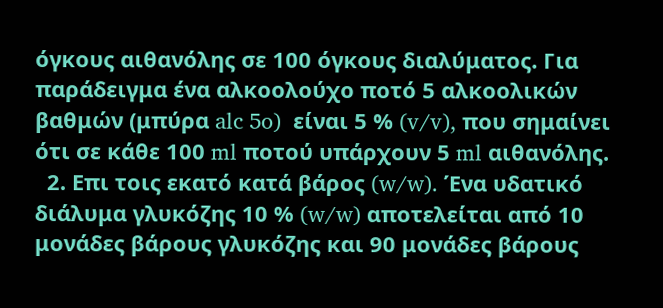όγκους αιθανόλης σε 100 όγκους διαλύματος. Για παράδειγμα ένα αλκοολούχο ποτό 5 αλκοολικών βαθμών (μπύρα alc 5o)  είναι 5 % (v/v), που σημαίνει ότι σε κάθε 100 ml ποτού υπάρχουν 5 ml αιθανόλης.
  2. Επι τοις εκατό κατά βάρος (w/w). Ένα υδατικό διάλυμα γλυκόζης 10 % (w/w) αποτελείται από 10 μονάδες βάρους γλυκόζης και 90 μονάδες βάρους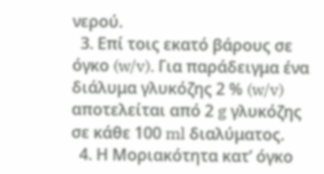νερού.
  3. Επί τοις εκατό βάρους σε όγκο (w/v). Για παράδειγμα ένα διάλυμα γλυκόζης 2 % (w/v) αποτελείται από 2 g γλυκόζης σε κάθε 100 ml διαλύματος.
  4. Η Μοριακότητα κατ’ όγκο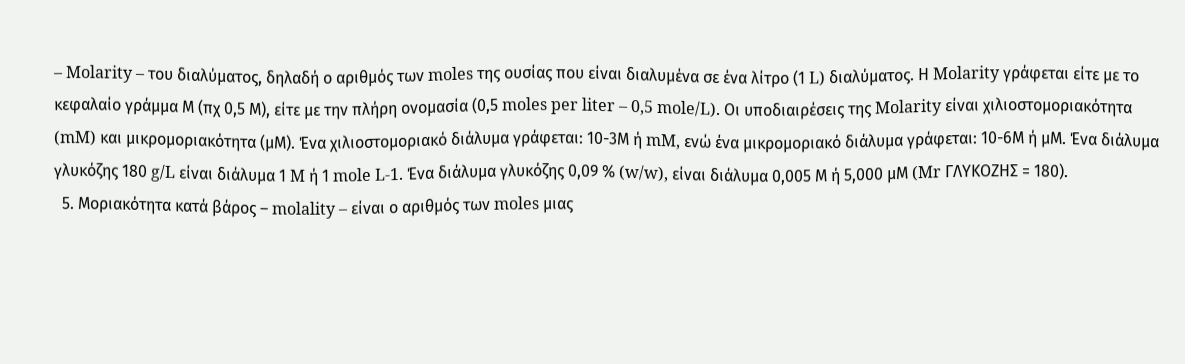– Molarity – του διαλύματος, δηλαδή ο αριθμός των moles της ουσίας που είναι διαλυμένα σε ένα λίτρο (1 L) διαλύματος. Η Molarity γράφεται είτε με το κεφαλαίο γράμμα Μ (πχ 0,5 Μ), είτε με την πλήρη ονομασία (0,5 moles per liter – 0,5 mole/L). Οι υποδιαιρέσεις της Molarity είναι χιλιοστομοριακότητα (mM) και μικρομοριακότητα (μM). Ένα χιλιοστομοριακό διάλυμα γράφεται: 10-3Μ ή mM, ενώ ένα μικρομοριακό διάλυμα γράφεται: 10-6Μ ή μM. Ένα διάλυμα γλυκόζης 180 g/L είναι διάλυμα 1 M ή 1 mole L-1. Ένα διάλυμα γλυκόζης 0,09 % (w/w), είναι διάλυμα 0,005 Μ ή 5,000 μΜ (Mr ΓΛΥΚΟΖΗΣ = 180).
  5. Μοριακότητα κατά βάρος – molality – είναι ο αριθμός των moles μιας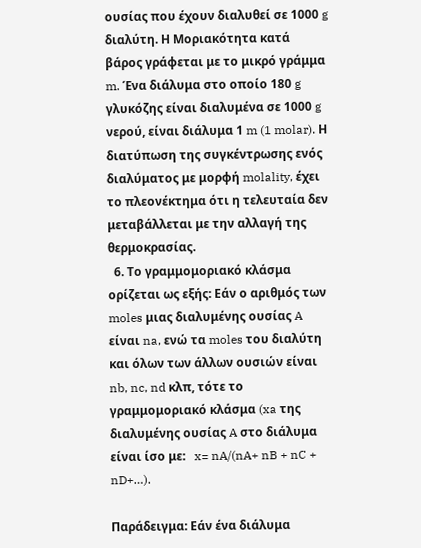ουσίας που έχουν διαλυθεί σε 1000 g διαλύτη. Η Μοριακότητα κατά βάρος γράφεται με το μικρό γράμμα m. Ένα διάλυμα στο οποίο 180 g γλυκόζης είναι διαλυμένα σε 1000 g νερού, είναι διάλυμα 1 m (1 molar). Η διατύπωση της συγκέντρωσης ενός διαλύματος με μορφή molality, έχει το πλεονέκτημα ότι η τελευταία δεν μεταβάλλεται με την αλλαγή της θερμοκρασίας.
  6. Το γραμμομοριακό κλάσμα ορίζεται ως εξής: Εάν ο αριθμός των moles μιας διαλυμένης ουσίας A είναι na, ενώ τα moles του διαλύτη και όλων των άλλων ουσιών είναι nb, nc, nd κλπ, τότε το γραμμομοριακό κλάσμα (xa της διαλυμένης ουσίας A στο διάλυμα είναι ίσο με:   x= nA/(nA+ nB + nC + nD+…).

Παράδειγμα: Εάν ένα διάλυμα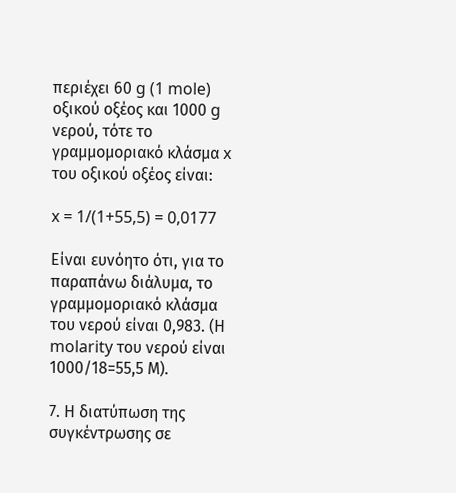περιέχει 60 g (1 mole) οξικού οξέος και 1000 g νερού, τότε το γραμμομοριακό κλάσμα x του οξικού οξέος είναι:

x = 1/(1+55,5) = 0,0177

Είναι ευνόητο ότι, για το παραπάνω διάλυμα, το γραμμομοριακό κλάσμα του νερού είναι 0,983. (Η molarity του νερού είναι 1000/18=55,5 Μ).

7. Η διατύπωση της συγκέντρωσης σε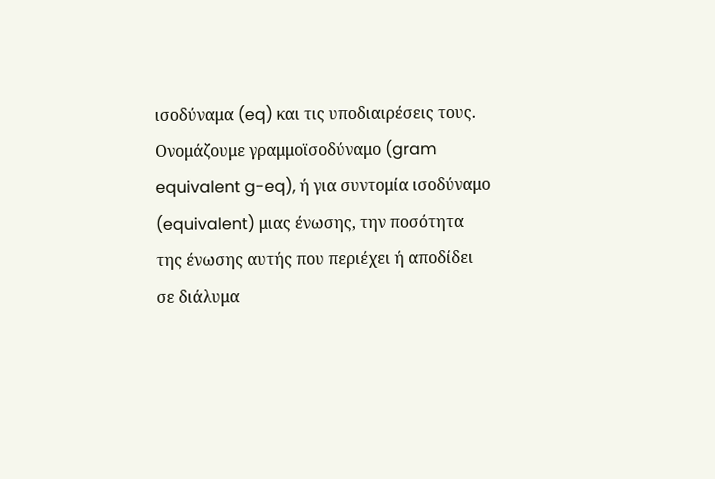ισοδύναμα (eq) και τις υποδιαιρέσεις τους. Ονομάζουμε γραμμοϊσοδύναμο (gram equivalent g-eq), ή για συντομία ισοδύναμο (equivalent) μιας ένωσης, την ποσότητα της ένωσης αυτής που περιέχει ή αποδίδει σε διάλυμα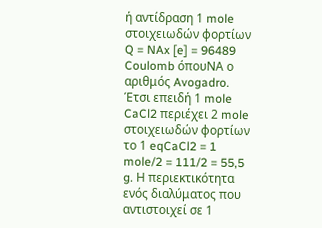ή αντίδραση 1 mole στοιχειωδών φορτίων Q = NAx [e] = 96489 Coulomb όπουNA ο αριθμός Avogadro. Έτσι επειδή 1 mole CaCl2 περιέχει 2 mole στοιχειωδών φορτίων το 1 eqCaCl2 = 1 mole/2 = 111/2 = 55,5 g. Η περιεκτικότητα ενός διαλύματος που αντιστοιχεί σε 1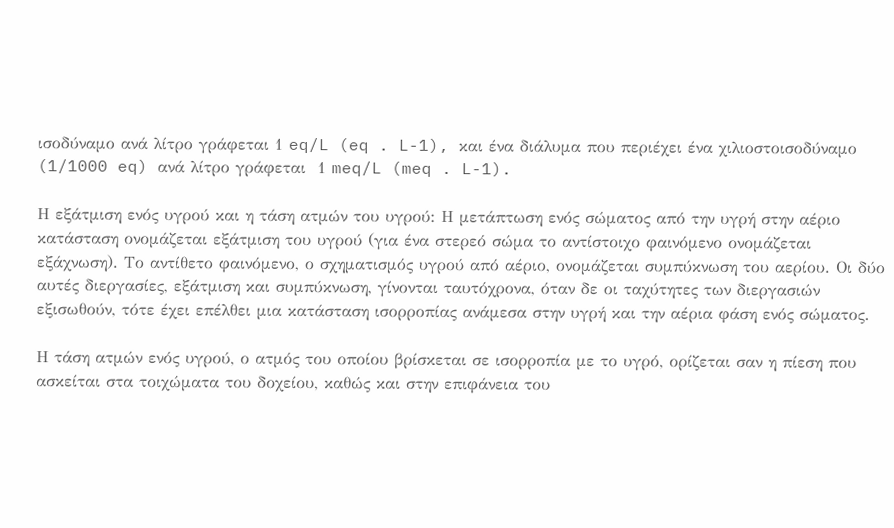ισοδύναμο ανά λίτρο γράφεται 1 eq/L (eq . L-1), και ένα διάλυμα που περιέχει ένα χιλιοστοισοδύναμο (1/1000 eq) ανά λίτρο γράφεται  1 meq/L (meq . L-1).

Η εξάτμιση ενός υγρού και η τάση ατμών του υγρού: Η μετάπτωση ενός σώματος από την υγρή στην αέριο κατάσταση ονομάζεται εξάτμιση του υγρού (για ένα στερεό σώμα το αντίστοιχο φαινόμενο ονομάζεται εξάχνωση). Το αντίθετο φαινόμενο, ο σχηματισμός υγρού από αέριο, ονομάζεται συμπύκνωση του αερίου. Οι δύο αυτές διεργασίες, εξάτμιση και συμπύκνωση, γίνονται ταυτόχρονα, όταν δε οι ταχύτητες των διεργασιών εξισωθούν, τότε έχει επέλθει μια κατάσταση ισορροπίας ανάμεσα στην υγρή και την αέρια φάση ενός σώματος.

Η τάση ατμών ενός υγρού, ο ατμός του οποίου βρίσκεται σε ισορροπία με το υγρό, ορίζεται σαν η πίεση που ασκείται στα τοιχώματα του δοχείου, καθώς και στην επιφάνεια του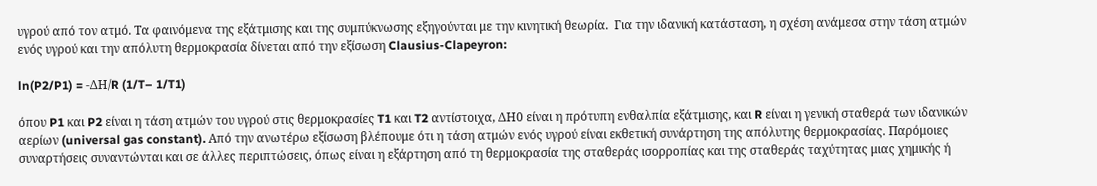υγρού από τον ατμό. Τα φαινόμενα της εξάτμισης και της συμπύκνωσης εξηγούνται με την κινητική θεωρία.  Για την ιδανική κατάσταση, η σχέση ανάμεσα στην τάση ατμών ενός υγρού και την απόλυτη θερμοκρασία δίνεται από την εξίσωση Clausius-Clapeyron:

ln(P2/P1) = -ΔH/R (1/T– 1/T1)

όπου P1 και P2 είναι η τάση ατμών του υγρού στις θερμοκρασίες T1 και T2 αντίστοιχα, ΔH0 είναι η πρότυπη ενθαλπία εξάτμισης, και R είναι η γενική σταθερά των ιδανικών αερίων (universal gas constant). Από την ανωτέρω εξίσωση βλέπουμε ότι η τάση ατμών ενός υγρού είναι εκθετική συνάρτηση της απόλυτης θερμοκρασίας. Παρόμοιες συναρτήσεις συναντώνται και σε άλλες περιπτώσεις, όπως είναι η εξάρτηση από τη θερμοκρασία της σταθεράς ισορροπίας και της σταθεράς ταχύτητας μιας χημικής ή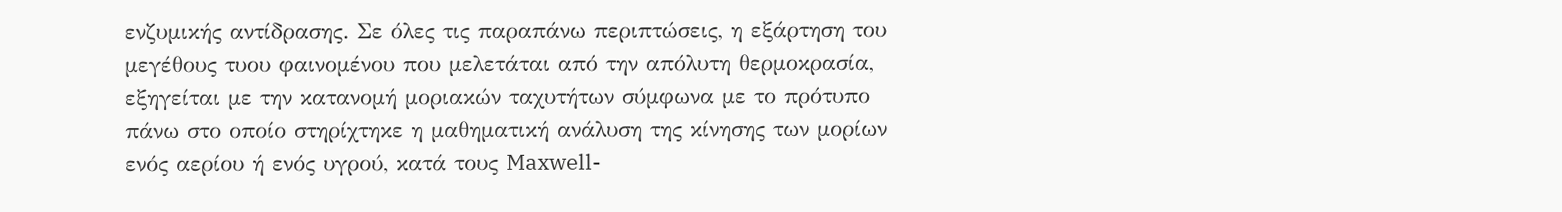ενζυμικής αντίδρασης. Σε όλες τις παραπάνω περιπτώσεις, η εξάρτηση του μεγέθους τυου φαινομένου που μελετάται από την απόλυτη θερμοκρασία, εξηγείται με την κατανομή μοριακών ταχυτήτων σύμφωνα με το πρότυπο πάνω στο οποίο στηρίχτηκε η μαθηματική ανάλυση της κίνησης των μορίων ενός αερίου ή ενός υγρού, κατά τους Maxwell-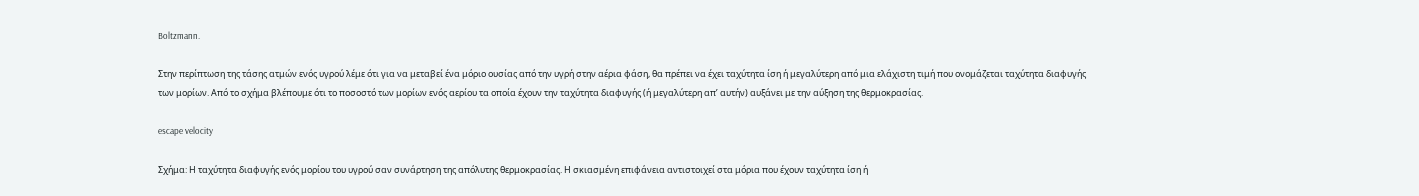Boltzmann.

Στην περίπτωση της τάσης ατμών ενός υγρού λέμε ότι για να μεταβεί ένα μόριο ουσίας από την υγρή στην αέρια φάση, θα πρέπει να έχει ταχύτητα ίση ή μεγαλύτερη από μια ελάχιστη τιμή που ονομάζεται ταχύτητα διαφυγής των μορίων. Από το σχήμα βλέπουμε ότι το ποσοστό των μορίων ενός αερίου τα οποία έχουν την ταχύτητα διαφυγής (ή μεγαλύτερη απ’ αυτήν) αυξάνει με την αύξηση της θερμοκρασίας.

escape velocity

Σχήμα: Η ταχύτητα διαφυγής ενός μορίου του υγρού σαν συνάρτηση της απόλυτης θερμοκρασίας. Η σκιασμένη επιφάνεια αντιστοιχεί στα μόρια που έχουν ταχύτητα ίση ή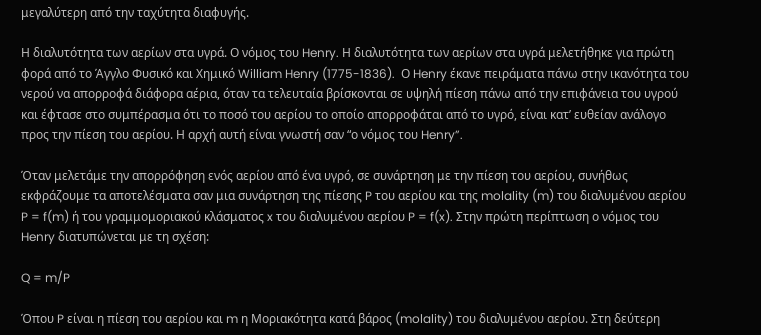μεγαλύτερη από την ταχύτητα διαφυγής.

Η διαλυτότητα των αερίων στα υγρά. Ο νόμος του Henry. Η διαλυτότητα των αερίων στα υγρά μελετήθηκε για πρώτη φορά από το Άγγλο Φυσικό και Χημικό William Henry (1775-1836).  Ο Henry έκανε πειράματα πάνω στην ικανότητα του νερού να απορροφά διάφορα αέρια, όταν τα τελευταία βρίσκονται σε υψηλή πίεση πάνω από την επιφάνεια του υγρού και έφτασε στο συμπέρασμα ότι το ποσό του αερίου το οποίο απορροφάται από το υγρό, είναι κατ’ ευθείαν ανάλογο προς την πίεση του αερίου. Η αρχή αυτή είναι γνωστή σαν “ο νόμος του Henry”.

Όταν μελετάμε την απορρόφηση ενός αερίου από ένα υγρό, σε συνάρτηση με την πίεση του αερίου, συνήθως εκφράζουμε τα αποτελέσματα σαν μια συνάρτηση της πίεσης P του αερίου και της molality (m) του διαλυμένου αερίου P = f(m) ή του γραμμομοριακού κλάσματος x του διαλυμένου αερίου P = f(x). Στην πρώτη περίπτωση ο νόμος του Henry διατυπώνεται με τη σχέση:

Q = m/P

Όπου P είναι η πίεση του αερίου και m η Μοριακότητα κατά βάρος (molality) του διαλυμένου αερίου. Στη δεύτερη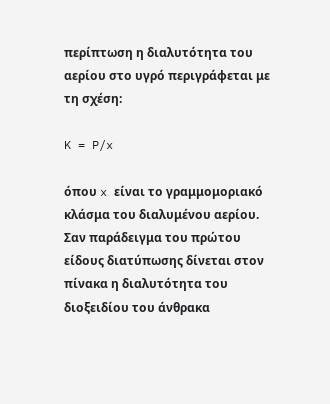περίπτωση η διαλυτότητα του αερίου στο υγρό περιγράφεται με τη σχέση:

K = P/x

όπου x είναι το γραμμομοριακό κλάσμα του διαλυμένου αερίου. Σαν παράδειγμα του πρώτου είδους διατύπωσης δίνεται στον πίνακα η διαλυτότητα του διοξειδίου του άνθρακα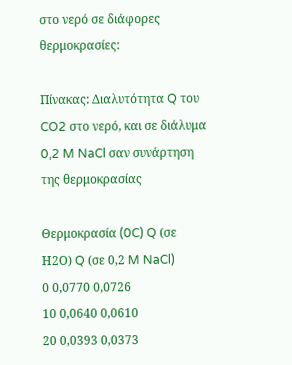στο νερό σε διάφορες θερμοκρασίες:

Πίνακας: Διαλυτότητα Q του CO2 στο νερό, και σε διάλυμα 0,2 M NaCl σαν συνάρτηση της θερμοκρασίας

Θερμοκρασία (0C) Q (σε Η2Ο) Q (σε 0,2 M NaCl)
0 0,0770 0,0726
10 0,0640 0,0610
20 0,0393 0,0373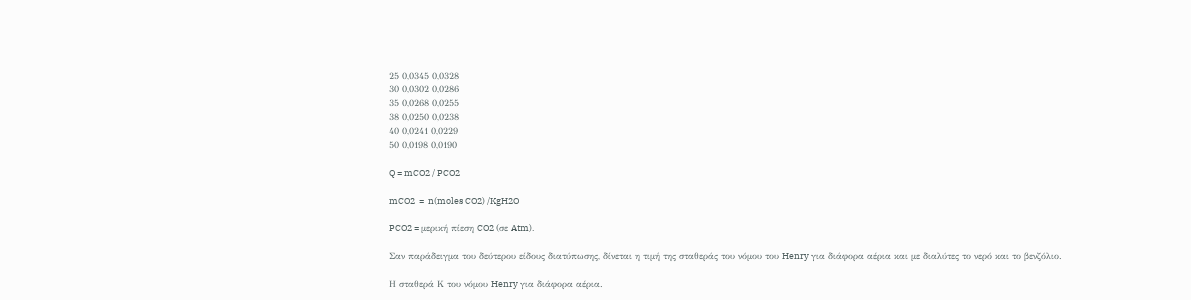25 0,0345 0,0328
30 0,0302 0,0286
35 0,0268 0,0255
38 0,0250 0,0238
40 0,0241 0,0229
50 0,0198 0,0190

Q = mCO2 / PCO2

mCO2  =  n(moles CO2) /KgH2O

PCO2 = μερική πίεση CO2 (σε Atm).

Σαν παράδειγμα του δεύτερου είδους διατύπωσης, δίνεται η τιμή της σταθεράς του νόμου του Henry για διάφορα αέρια και με διαλύτες το νερό και το βενζόλιο.

Η σταθερά Κ του νόμου Henry για διάφορα αέρια.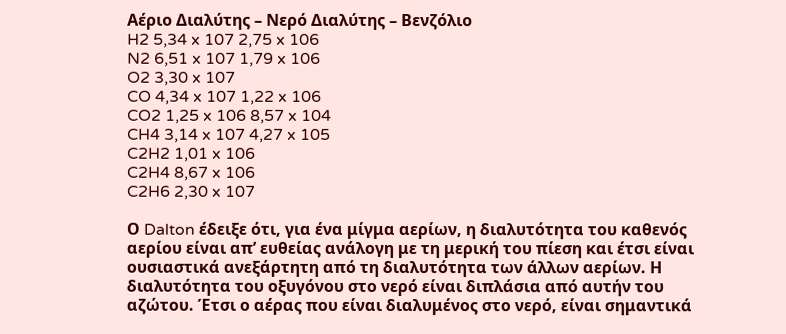Αέριο Διαλύτης – Νερό Διαλύτης – Βενζόλιο
H2 5,34 x 107 2,75 x 106
N2 6,51 x 107 1,79 x 106
O2 3,30 x 107
CO 4,34 x 107 1,22 x 106
CO2 1,25 x 106 8,57 x 104
CH4 3,14 x 107 4,27 x 105
C2H2 1,01 x 106
C2H4 8,67 x 106
C2H6 2,30 x 107

Ο Dalton έδειξε ότι, για ένα μίγμα αερίων, η διαλυτότητα του καθενός αερίου είναι απ’ ευθείας ανάλογη με τη μερική του πίεση και έτσι είναι ουσιαστικά ανεξάρτητη από τη διαλυτότητα των άλλων αερίων. Η διαλυτότητα του οξυγόνου στο νερό είναι διπλάσια από αυτήν του αζώτου. Έτσι ο αέρας που είναι διαλυμένος στο νερό, είναι σημαντικά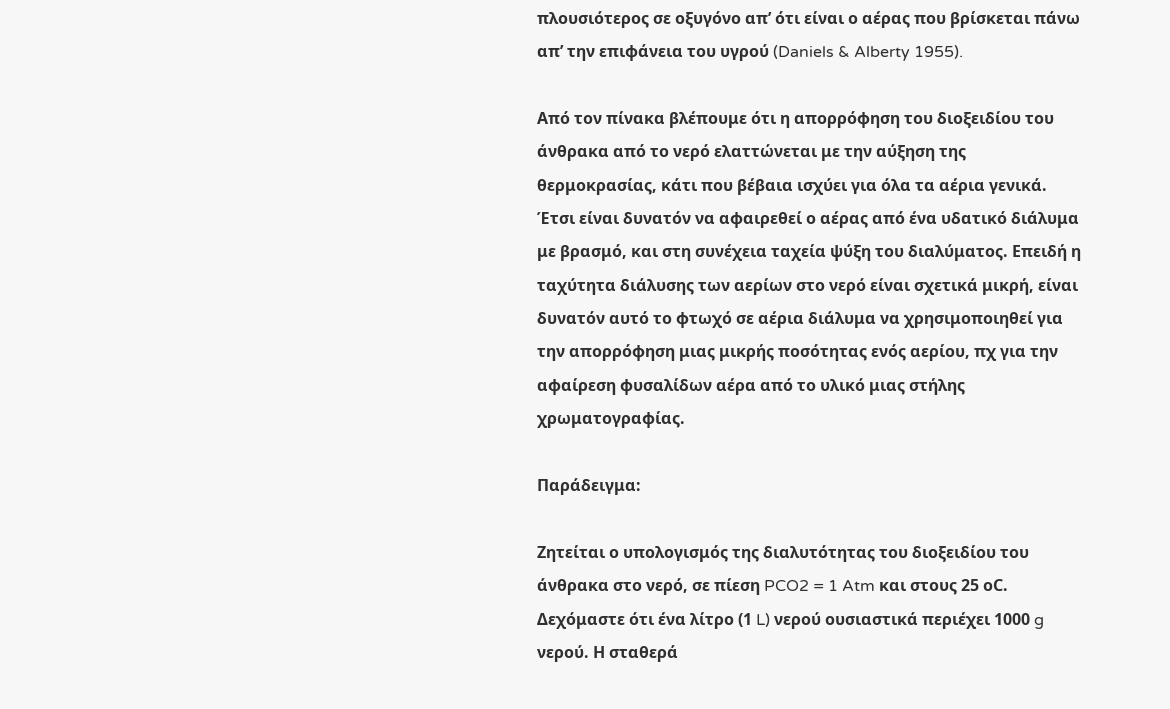πλουσιότερος σε οξυγόνο απ’ ότι είναι ο αέρας που βρίσκεται πάνω απ’ την επιφάνεια του υγρού (Daniels & Alberty 1955).

Από τον πίνακα βλέπουμε ότι η απορρόφηση του διοξειδίου του άνθρακα από το νερό ελαττώνεται με την αύξηση της θερμοκρασίας, κάτι που βέβαια ισχύει για όλα τα αέρια γενικά. Έτσι είναι δυνατόν να αφαιρεθεί ο αέρας από ένα υδατικό διάλυμα με βρασμό, και στη συνέχεια ταχεία ψύξη του διαλύματος. Επειδή η ταχύτητα διάλυσης των αερίων στο νερό είναι σχετικά μικρή, είναι δυνατόν αυτό το φτωχό σε αέρια διάλυμα να χρησιμοποιηθεί για την απορρόφηση μιας μικρής ποσότητας ενός αερίου, πχ για την αφαίρεση φυσαλίδων αέρα από το υλικό μιας στήλης χρωματογραφίας.

Παράδειγμα:

Ζητείται ο υπολογισμός της διαλυτότητας του διοξειδίου του άνθρακα στο νερό, σε πίεση PCO2 = 1 Atm και στους 25 οC. Δεχόμαστε ότι ένα λίτρο (1 L) νερού ουσιαστικά περιέχει 1000 g νερού. Η σταθερά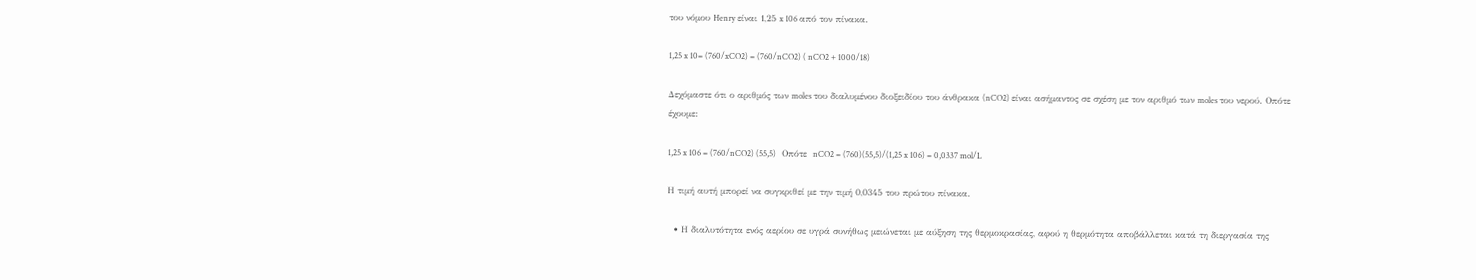του νόμου Henry είναι 1,25 x 106 από τον πίνακα.

1,25 x 10= (760/xCO2) = (760/nCO2) ( nCO2 + 1000/18)

Δεχόμαστε ότι ο αριθμός των moles του διαλυμένου διοξειδίου του άνθρακα (nCO2) είναι ασήμαντος σε σχέση με τον αριθμό των moles του νερού. Οπότε έχουμε:

1,25 x 106 = (760/nCO2) (55,5)   Οπότε  nCO2 = (760)(55,5)/(1,25 x 106) = 0,0337 mol/L

Η τιμή αυτή μπορεί να συγκριθεί με την τιμή 0,0345 του πρώτου πίνακα.

  • Η διαλυτότητα ενός αερίου σε υγρά συνήθως μειώνεται με αύξηση της θερμοκρασίας, αφού η θερμότητα αποβάλλεται κατά τη διεργασία της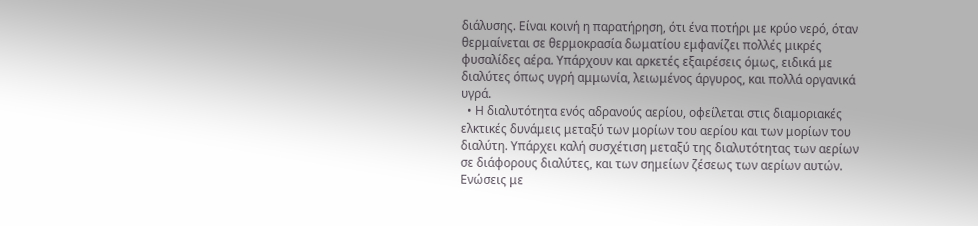διάλυσης. Είναι κοινή η παρατήρηση, ότι ένα ποτήρι με κρύο νερό, όταν θερμαίνεται σε θερμοκρασία δωματίου εμφανίζει πολλές μικρές φυσαλίδες αέρα. Υπάρχουν και αρκετές εξαιρέσεις όμως, ειδικά με διαλύτες όπως υγρή αμμωνία, λειωμένος άργυρος, και πολλά οργανικά υγρά.
  • Η διαλυτότητα ενός αδρανούς αερίου, οφείλεται στις διαμοριακές ελκτικές δυνάμεις μεταξύ των μορίων του αερίου και των μορίων του διαλύτη. Υπάρχει καλή συσχέτιση μεταξύ της διαλυτότητας των αερίων σε διάφορους διαλύτες, και των σημείων ζέσεως των αερίων αυτών. Ενώσεις με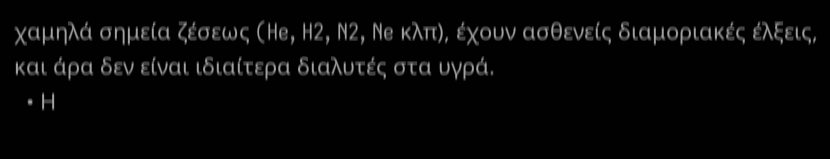χαμηλά σημεία ζέσεως (He, H2, N2, Ne κλπ), έχουν ασθενείς διαμοριακές έλξεις, και άρα δεν είναι ιδιαίτερα διαλυτές στα υγρά.
  • Η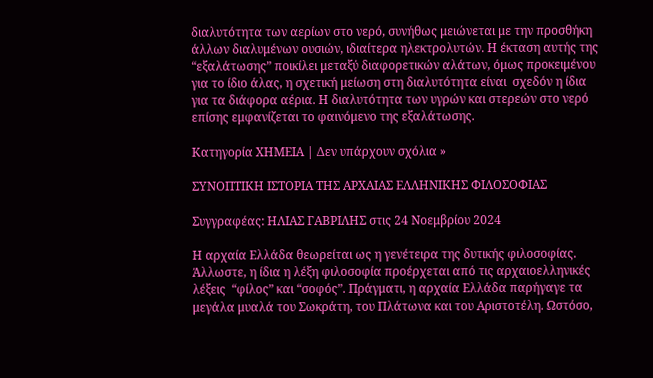διαλυτότητα των αερίων στο νερό, συνήθως μειώνεται με την προσθήκη άλλων διαλυμένων ουσιών, ιδιαίτερα ηλεκτρολυτών. Η έκταση αυτής της “εξαλάτωσης” ποικίλει μεταξύ διαφορετικών αλάτων, όμως προκειμένου για το ίδιο άλας, η σχετική μείωση στη διαλυτότητα είναι  σχεδόν η ίδια για τα διάφορα αέρια. Η διαλυτότητα των υγρών και στερεών στο νερό επίσης εμφανίζεται το φαινόμενο της εξαλάτωσης.

Κατηγορία ΧΗΜΕΙΑ | Δεν υπάρχουν σχόλια »

ΣΥΝΟΠΤΙΚΗ ΙΣΤΟΡΙΑ ΤΗΣ ΑΡΧΑΙΑΣ ΕΛΛΗΝΙΚΗΣ ΦΙΛΟΣΟΦΙΑΣ

Συγγραφέας: ΗΛΙΑΣ ΓΑΒΡΙΛΗΣ στις 24 Νοεμβρίου 2024

Η αρχαία Ελλάδα θεωρείται ως η γενέτειρα της δυτικής φιλοσοφίας. Άλλωστε, η ίδια η λέξη φιλοσοφία προέρχεται από τις αρχαιοελληνικές λέξεις  “φίλος” και “σοφός”. Πράγματι, η αρχαία Ελλάδα παρήγαγε τα μεγάλα μυαλά του Σωκράτη, του Πλάτωνα και του Αριστοτέλη. Ωστόσο,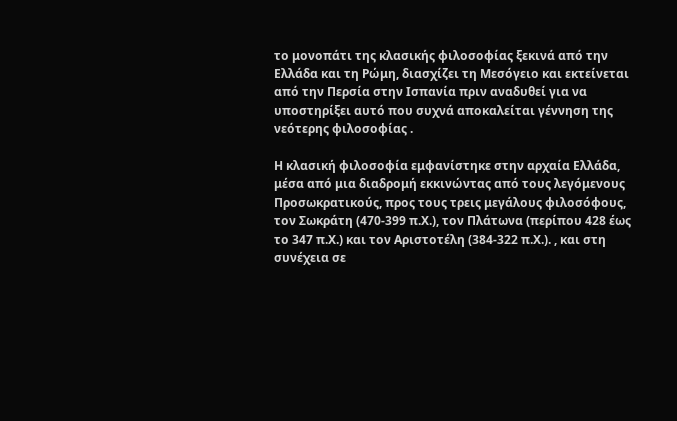το μονοπάτι της κλασικής φιλοσοφίας ξεκινά από την Ελλάδα και τη Ρώμη, διασχίζει τη Μεσόγειο και εκτείνεται από την Περσία στην Ισπανία πριν αναδυθεί για να υποστηρίξει αυτό που συχνά αποκαλείται γέννηση της νεότερης φιλοσοφίας .

Η κλασική φιλοσοφία εμφανίστηκε στην αρχαία Ελλάδα, μέσα από μια διαδρομή εκκινώντας από τους λεγόμενους Προσωκρατικούς, προς τους τρεις μεγάλους φιλοσόφους, τον Σωκράτη (470-399 π.Χ.), τον Πλάτωνα (περίπου 428 έως το 347 π.Χ.) και τον Αριστοτέλη (384-322 π.Χ.). , και στη συνέχεια σε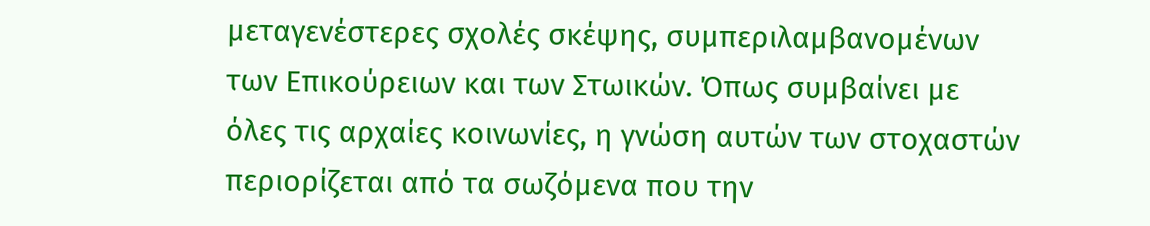μεταγενέστερες σχολές σκέψης, συμπεριλαμβανομένων των Επικούρειων και των Στωικών. Όπως συμβαίνει με όλες τις αρχαίες κοινωνίες, η γνώση αυτών των στοχαστών περιορίζεται από τα σωζόμενα που την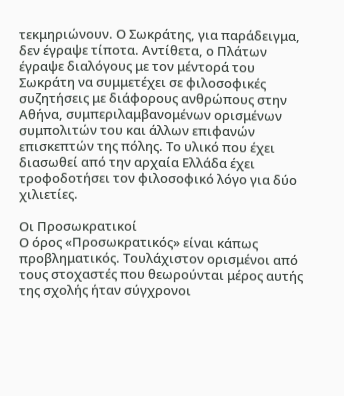τεκμηριώνουν. Ο Σωκράτης, για παράδειγμα, δεν έγραψε τίποτα. Αντίθετα, ο Πλάτων έγραψε διαλόγους με τον μέντορά του Σωκράτη να συμμετέχει σε φιλοσοφικές συζητήσεις με διάφορους ανθρώπους στην Αθήνα, συμπεριλαμβανομένων ορισμένων συμπολιτών του και άλλων επιφανών επισκεπτών της πόλης. Το υλικό που έχει διασωθεί από την αρχαία Ελλάδα έχει τροφοδοτήσει τον φιλοσοφικό λόγο για δύο χιλιετίες.

Οι Προσωκρατικοί
Ο όρος «Προσωκρατικός» είναι κάπως προβληματικός. Τουλάχιστον ορισμένοι από τους στοχαστές που θεωρούνται μέρος αυτής της σχολής ήταν σύγχρονοι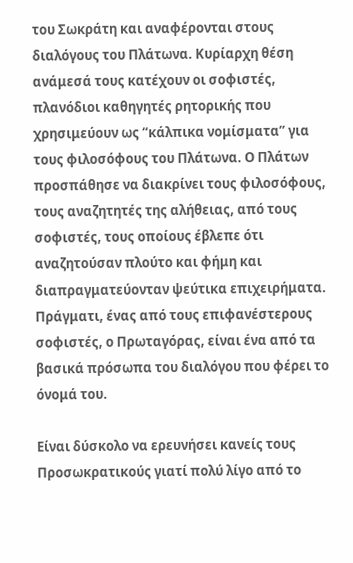του Σωκράτη και αναφέρονται στους διαλόγους του Πλάτωνα. Κυρίαρχη θέση ανάμεσά τους κατέχουν οι σοφιστές, πλανόδιοι καθηγητές ρητορικής που χρησιμεύουν ως “κάλπικα νομίσματα” για τους φιλοσόφους του Πλάτωνα. Ο Πλάτων προσπάθησε να διακρίνει τους φιλοσόφους, τους αναζητητές της αλήθειας, από τους σοφιστές, τους οποίους έβλεπε ότι αναζητούσαν πλούτο και φήμη και διαπραγματεύονταν ψεύτικα επιχειρήματα. Πράγματι, ένας από τους επιφανέστερους σοφιστές, ο Πρωταγόρας, είναι ένα από τα βασικά πρόσωπα του διαλόγου που φέρει το όνομά του.

Είναι δύσκολο να ερευνήσει κανείς τους Προσωκρατικούς γιατί πολύ λίγο από το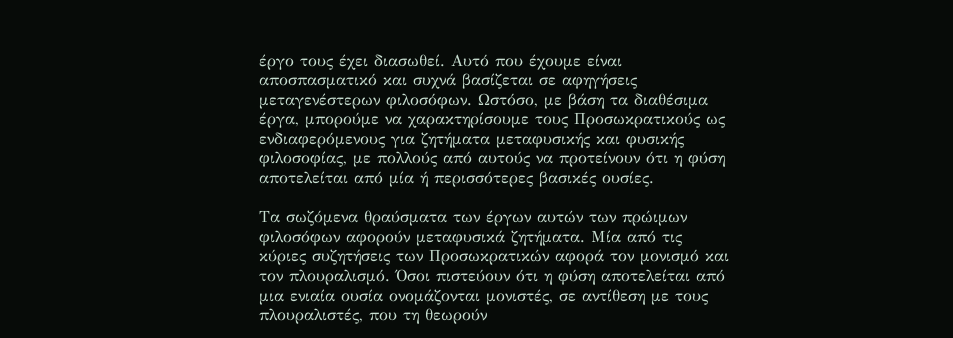έργο τους έχει διασωθεί. Αυτό που έχουμε είναι αποσπασματικό και συχνά βασίζεται σε αφηγήσεις μεταγενέστερων φιλοσόφων. Ωστόσο, με βάση τα διαθέσιμα έργα, μπορούμε να χαρακτηρίσουμε τους Προσωκρατικούς ως ενδιαφερόμενους για ζητήματα μεταφυσικής και φυσικής φιλοσοφίας, με πολλούς από αυτούς να προτείνουν ότι η φύση αποτελείται από μία ή περισσότερες βασικές ουσίες.

Τα σωζόμενα θραύσματα των έργων αυτών των πρώιμων φιλοσόφων αφορούν μεταφυσικά ζητήματα. Μία από τις κύριες συζητήσεις των Προσωκρατικών αφορά τον μονισμό και τον πλουραλισμό. Όσοι πιστεύουν ότι η φύση αποτελείται από μια ενιαία ουσία ονομάζονται μονιστές, σε αντίθεση με τους πλουραλιστές, που τη θεωρούν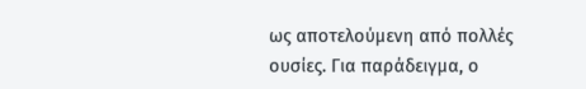ως αποτελούμενη από πολλές ουσίες. Για παράδειγμα, ο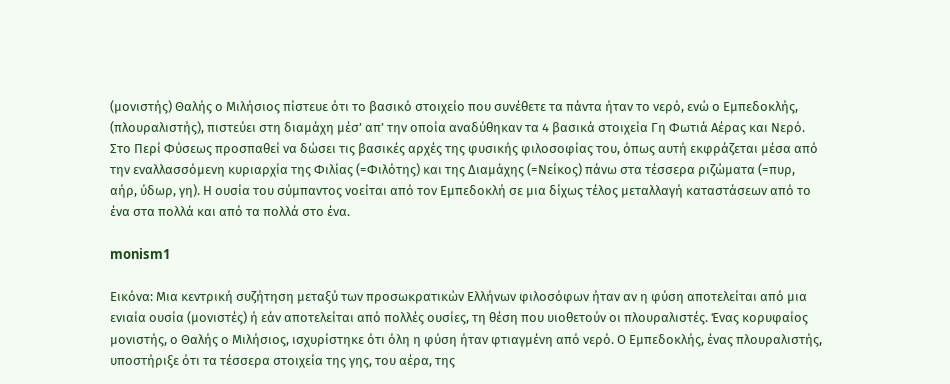(μονιστής) Θαλής ο Μιλήσιος πίστευε ότι το βασικό στοιχείο που συνέθετε τα πάντα ήταν το νερό, ενώ ο Εμπεδοκλής,  (πλουραλιστής), πιστεύει στη διαμάχη μέσ’ απ’ την οποία αναδύθηκαν τα 4 βασικά στοιχεία Γη Φωτιά Αέρας και Νερό. Στο Περί Φύσεως προσπαθεί να δώσει τις βασικές αρχές της φυσικής φιλοσοφίας του, όπως αυτή εκφράζεται μέσα από την εναλλασσόμενη κυριαρχία της Φιλίας (=Φιλότης) και της Διαμάχης (=Νείκος) πάνω στα τέσσερα ριζώματα (=πυρ, αήρ, ύδωρ, γη). Η ουσία του σύμπαντος νοείται από τον Εμπεδοκλή σε μια δίχως τέλος μεταλλαγή καταστάσεων από το ένα στα πολλά και από τα πολλά στο ένα.

monism1

Εικόνα: Μια κεντρική συζήτηση μεταξύ των προσωκρατικών Ελλήνων φιλοσόφων ήταν αν η φύση αποτελείται από μια ενιαία ουσία (μονιστές) ή εάν αποτελείται από πολλές ουσίες, τη θέση που υιοθετούν οι πλουραλιστές. Ένας κορυφαίος μονιστής, ο Θαλής ο Μιλήσιος, ισχυρίστηκε ότι όλη η φύση ήταν φτιαγμένη από νερό. Ο Εμπεδοκλής, ένας πλουραλιστής, υποστήριξε ότι τα τέσσερα στοιχεία της γης, του αέρα, της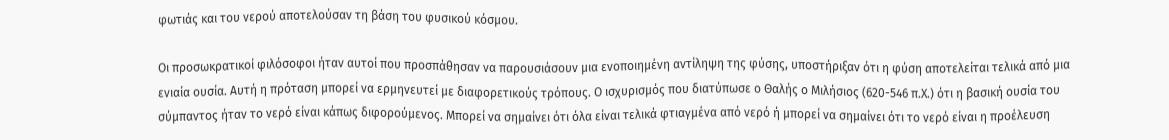φωτιάς και του νερού αποτελούσαν τη βάση του φυσικού κόσμου.

Οι προσωκρατικοί φιλόσοφοι ήταν αυτοί που προσπάθησαν να παρουσιάσουν μια ενοποιημένη αντίληψη της φύσης, υποστήριξαν ότι η φύση αποτελείται τελικά από μια ενιαία ουσία. Αυτή η πρόταση μπορεί να ερμηνευτεί με διαφορετικούς τρόπους. Ο ισχυρισμός που διατύπωσε ο Θαλής ο Μιλήσιος (620-546 π.Χ.) ότι η βασική ουσία του σύμπαντος ήταν το νερό είναι κάπως διφορούμενος. Μπορεί να σημαίνει ότι όλα είναι τελικά φτιαγμένα από νερό ή μπορεί να σημαίνει ότι το νερό είναι η προέλευση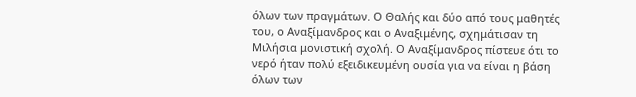όλων των πραγμάτων. Ο Θαλής και δύο από τους μαθητές του, ο Αναξίμανδρος και ο Αναξιμένης, σχημάτισαν τη Μιλήσια μονιστική σχολή. Ο Αναξίμανδρος πίστευε ότι το νερό ήταν πολύ εξειδικευμένη ουσία για να είναι η βάση όλων των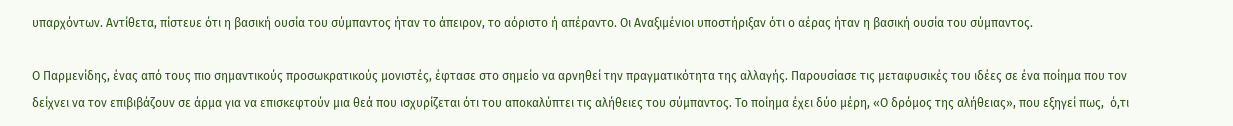υπαρχόντων. Αντίθετα, πίστευε ότι η βασική ουσία του σύμπαντος ήταν το άπειρον, το αόριστο ή απέραντο. Οι Αναξιμένιοι υποστήριξαν ότι ο αέρας ήταν η βασική ουσία του σύμπαντος.

Ο Παρμενίδης, ένας από τους πιο σημαντικούς προσωκρατικούς μονιστές, έφτασε στο σημείο να αρνηθεί την πραγματικότητα της αλλαγής. Παρουσίασε τις μεταφυσικές του ιδέες σε ένα ποίημα που τον δείχνει να τον επιβιβάζουν σε άρμα για να επισκεφτούν μια θεά που ισχυρίζεται ότι του αποκαλύπτει τις αλήθειες του σύμπαντος. Το ποίημα έχει δύο μέρη, «Ο δρόμος της αλήθειας», που εξηγεί πως,  ό,τι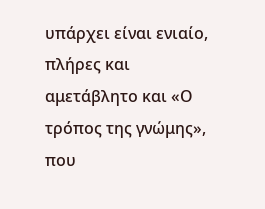υπάρχει είναι ενιαίο, πλήρες και αμετάβλητο και «Ο τρόπος της γνώμης», που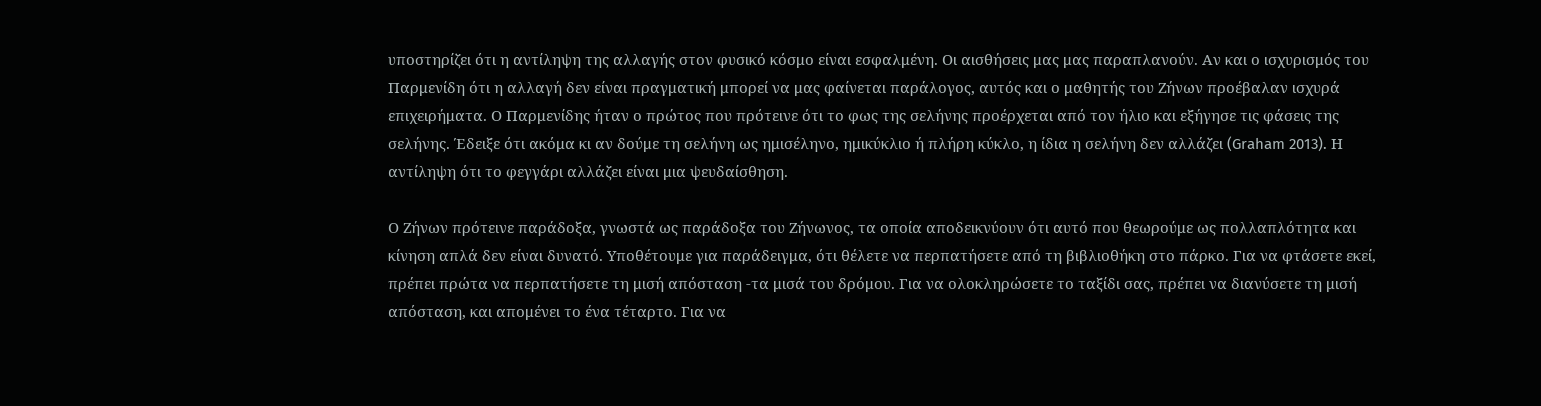υποστηρίζει ότι η αντίληψη της αλλαγής στον φυσικό κόσμο είναι εσφαλμένη. Οι αισθήσεις μας μας παραπλανούν. Αν και ο ισχυρισμός του Παρμενίδη ότι η αλλαγή δεν είναι πραγματική μπορεί να μας φαίνεται παράλογος, αυτός και ο μαθητής του Ζήνων προέβαλαν ισχυρά επιχειρήματα. Ο Παρμενίδης ήταν ο πρώτος που πρότεινε ότι το φως της σελήνης προέρχεται από τον ήλιο και εξήγησε τις φάσεις της σελήνης. Έδειξε ότι ακόμα κι αν δούμε τη σελήνη ως ημισέληνο, ημικύκλιο ή πλήρη κύκλο, η ίδια η σελήνη δεν αλλάζει (Graham 2013). Η αντίληψη ότι το φεγγάρι αλλάζει είναι μια ψευδαίσθηση.

Ο Ζήνων πρότεινε παράδοξα, γνωστά ως παράδοξα του Ζήνωνος, τα οποία αποδεικνύουν ότι αυτό που θεωρούμε ως πολλαπλότητα και κίνηση απλά δεν είναι δυνατό. Υποθέτουμε για παράδειγμα, ότι θέλετε να περπατήσετε από τη βιβλιοθήκη στο πάρκο. Για να φτάσετε εκεί, πρέπει πρώτα να περπατήσετε τη μισή απόσταση -τα μισά του δρόμου. Για να ολοκληρώσετε το ταξίδι σας, πρέπει να διανύσετε τη μισή απόσταση, και απομένει το ένα τέταρτο. Για να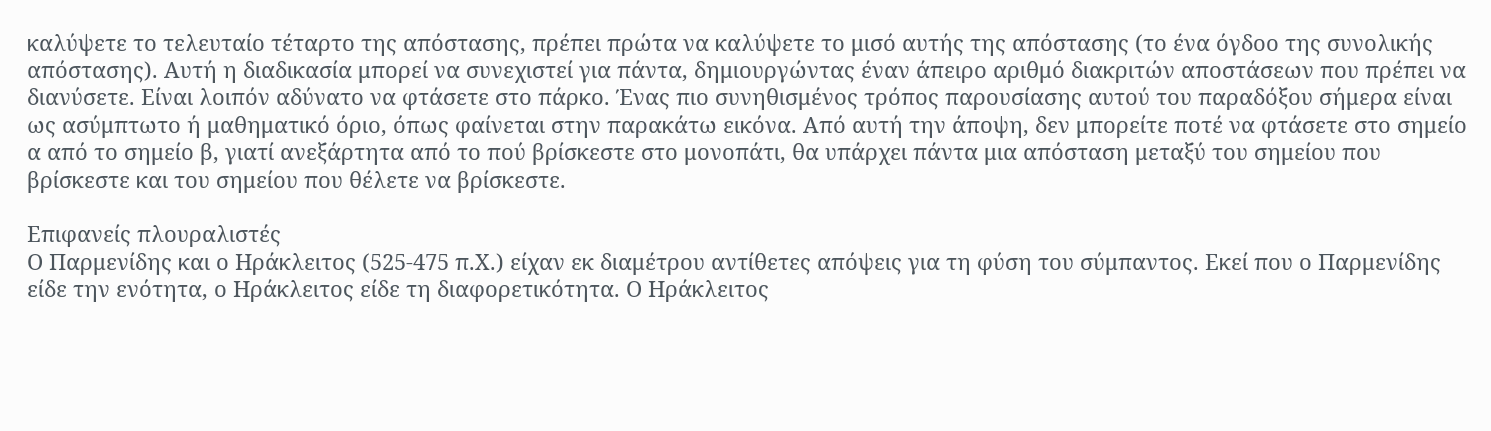καλύψετε το τελευταίο τέταρτο της απόστασης, πρέπει πρώτα να καλύψετε το μισό αυτής της απόστασης (το ένα όγδοο της συνολικής απόστασης). Αυτή η διαδικασία μπορεί να συνεχιστεί για πάντα, δημιουργώντας έναν άπειρο αριθμό διακριτών αποστάσεων που πρέπει να διανύσετε. Είναι λοιπόν αδύνατο να φτάσετε στο πάρκο. Ένας πιο συνηθισμένος τρόπος παρουσίασης αυτού του παραδόξου σήμερα είναι ως ασύμπτωτο ή μαθηματικό όριο, όπως φαίνεται στην παρακάτω εικόνα. Από αυτή την άποψη, δεν μπορείτε ποτέ να φτάσετε στο σημείο α από το σημείο β, γιατί ανεξάρτητα από το πού βρίσκεστε στο μονοπάτι, θα υπάρχει πάντα μια απόσταση μεταξύ του σημείου που βρίσκεστε και του σημείου που θέλετε να βρίσκεστε.

Επιφανείς πλουραλιστές
Ο Παρμενίδης και ο Ηράκλειτος (525-475 π.Χ.) είχαν εκ διαμέτρου αντίθετες απόψεις για τη φύση του σύμπαντος. Εκεί που ο Παρμενίδης είδε την ενότητα, ο Ηράκλειτος είδε τη διαφορετικότητα. Ο Ηράκλειτος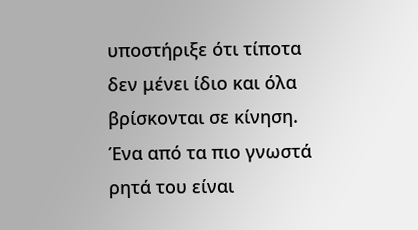υποστήριξε ότι τίποτα δεν μένει ίδιο και όλα βρίσκονται σε κίνηση. Ένα από τα πιο γνωστά ρητά του είναι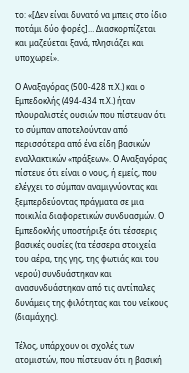το: «[Δεν είναι δυνατό να μπεις στο ίδιο ποτάμι δύο φορές]… Διασκορπίζεται και μαζεύεται ξανά, πλησιάζει και υποχωρεί».

Ο Αναξαγόρας (500-428 π.Χ.) και ο Εμπεδοκλής (494-434 π.Χ.) ήταν πλουραλιστές ουσιών που πίστευαν ότι το σύμπαν αποτελούνταν από περισσότερα από ένα είδη βασικών εναλλακτικών «πράξεων». Ο Αναξαγόρας πίστευε ότι είναι ο νους, ή εμείς, που ελέγχει το σύμπαν αναμιγνύοντας και ξεμπερδεύοντας πράγματα σε μια ποικιλία διαφορετικών συνδυασμών. Ο Εμπεδοκλής υποστήριξε ότι τέσσερις βασικές ουσίες (τα τέσσερα στοιχεία του αέρα, της γης, της φωτιάς και του νερού) συνδυάστηκαν και ανασυνδυάστηκαν από τις αντίπαλες δυνάμεις της φιλότητας και του νείκους (διαμάχης).

Τέλος, υπάρχουν οι σχολές των ατομιστών, που πίστευαν ότι η βασική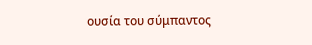ουσία του σύμπαντος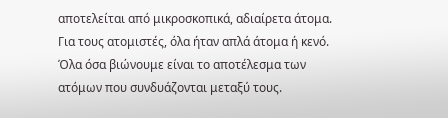αποτελείται από μικροσκοπικά, αδιαίρετα άτομα. Για τους ατομιστές, όλα ήταν απλά άτομα ή κενό. Όλα όσα βιώνουμε είναι το αποτέλεσμα των ατόμων που συνδυάζονται μεταξύ τους.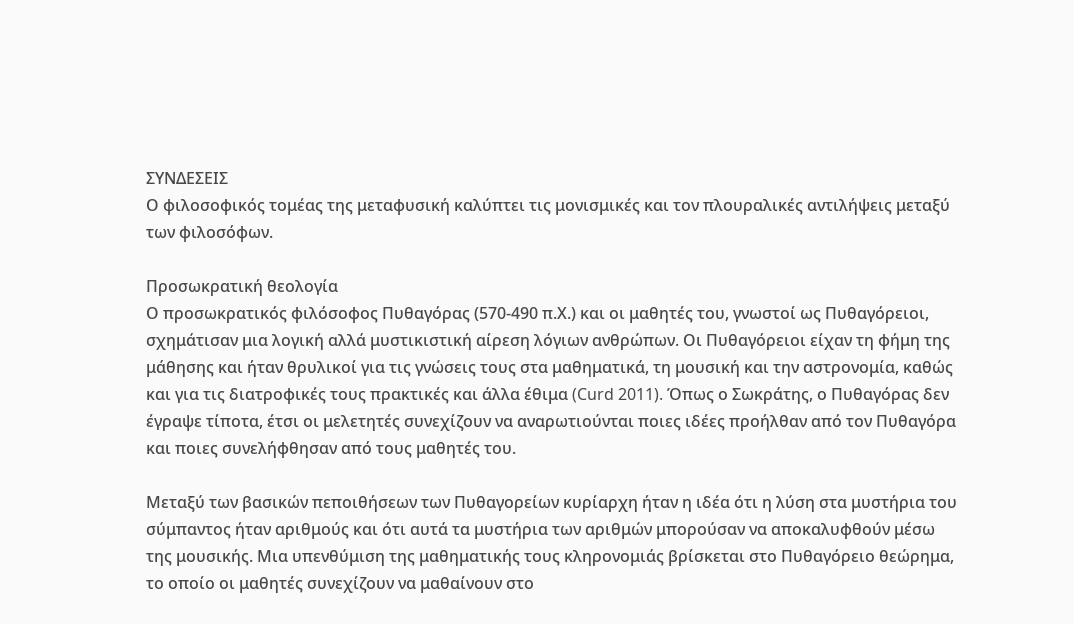ΣΥΝΔΕΣΕΙΣ
Ο φιλοσοφικός τομέας της μεταφυσική καλύπτει τις μονισμικές και τον πλουραλικές αντιλήψεις μεταξύ των φιλοσόφων.

Προσωκρατική θεολογία
Ο προσωκρατικός φιλόσοφος Πυθαγόρας (570-490 π.Χ.) και οι μαθητές του, γνωστοί ως Πυθαγόρειοι, σχημάτισαν μια λογική αλλά μυστικιστική αίρεση λόγιων ανθρώπων. Οι Πυθαγόρειοι είχαν τη φήμη της μάθησης και ήταν θρυλικοί για τις γνώσεις τους στα μαθηματικά, τη μουσική και την αστρονομία, καθώς και για τις διατροφικές τους πρακτικές και άλλα έθιμα (Curd 2011). Όπως ο Σωκράτης, ο Πυθαγόρας δεν έγραψε τίποτα, έτσι οι μελετητές συνεχίζουν να αναρωτιούνται ποιες ιδέες προήλθαν από τον Πυθαγόρα και ποιες συνελήφθησαν από τους μαθητές του.

Μεταξύ των βασικών πεποιθήσεων των Πυθαγορείων κυρίαρχη ήταν η ιδέα ότι η λύση στα μυστήρια του σύμπαντος ήταν αριθμούς και ότι αυτά τα μυστήρια των αριθμών μπορούσαν να αποκαλυφθούν μέσω της μουσικής. Μια υπενθύμιση της μαθηματικής τους κληρονομιάς βρίσκεται στο Πυθαγόρειο θεώρημα, το οποίο οι μαθητές συνεχίζουν να μαθαίνουν στο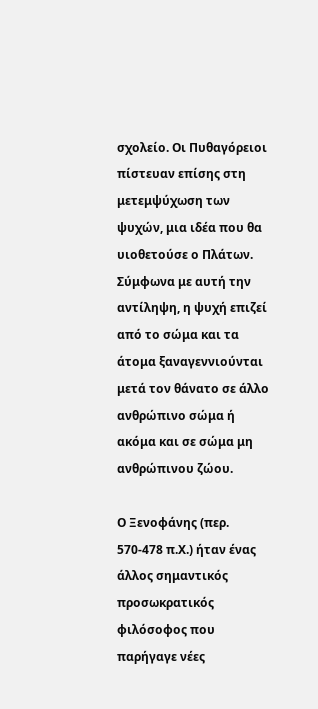σχολείο. Οι Πυθαγόρειοι πίστευαν επίσης στη μετεμψύχωση των ψυχών, μια ιδέα που θα υιοθετούσε ο Πλάτων. Σύμφωνα με αυτή την αντίληψη, η ψυχή επιζεί από το σώμα και τα άτομα ξαναγεννιούνται μετά τον θάνατο σε άλλο ανθρώπινο σώμα ή ακόμα και σε σώμα μη ανθρώπινου ζώου.

Ο Ξενοφάνης (περ. 570-478 π.Χ.) ήταν ένας άλλος σημαντικός προσωκρατικός φιλόσοφος που παρήγαγε νέες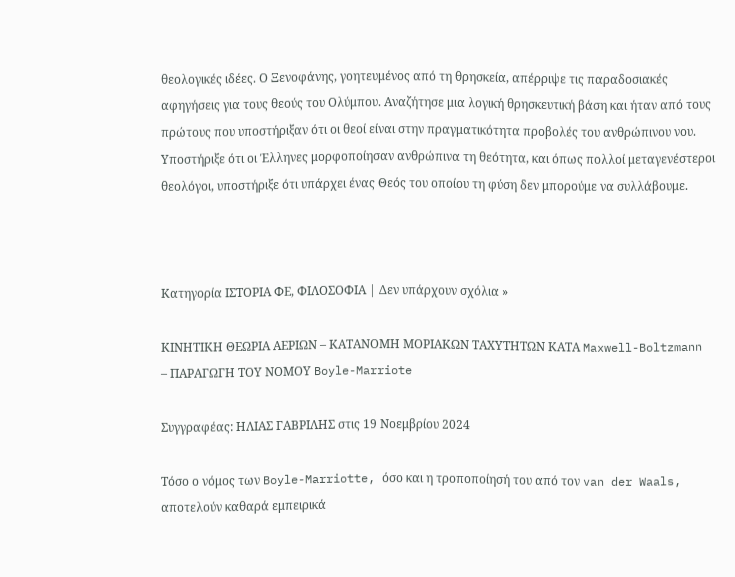θεολογικές ιδέες. Ο Ξενοφάνης, γοητευμένος από τη θρησκεία, απέρριψε τις παραδοσιακές αφηγήσεις για τους θεούς του Ολύμπου. Αναζήτησε μια λογική θρησκευτική βάση και ήταν από τους πρώτους που υποστήριξαν ότι οι θεοί είναι στην πραγματικότητα προβολές του ανθρώπινου νου. Υποστήριξε ότι οι Έλληνες μορφοποίησαν ανθρώπινα τη θεότητα, και όπως πολλοί μεταγενέστεροι θεολόγοι, υποστήριξε ότι υπάρχει ένας Θεός του οποίου τη φύση δεν μπορούμε να συλλάβουμε.



Κατηγορία ΙΣΤΟΡΙΑ ΦΕ, ΦΙΛΟΣΟΦΙΑ | Δεν υπάρχουν σχόλια »

ΚΙΝΗΤΙΚΗ ΘΕΩΡΙΑ ΑΕΡΙΩΝ – ΚΑΤΑΝΟΜΗ ΜΟΡΙΑΚΩΝ ΤΑΧΥΤΗΤΩΝ ΚΑΤΑ Maxwell-Boltzmann – ΠΑΡΑΓΩΓΗ ΤΟΥ ΝΟΜΟΥ Boyle-Marriote

Συγγραφέας: ΗΛΙΑΣ ΓΑΒΡΙΛΗΣ στις 19 Νοεμβρίου 2024

Τόσο ο νόμος των Boyle-Marriotte, όσο και η τροποποίησή του από τον van der Waals, αποτελούν καθαρά εμπειρικά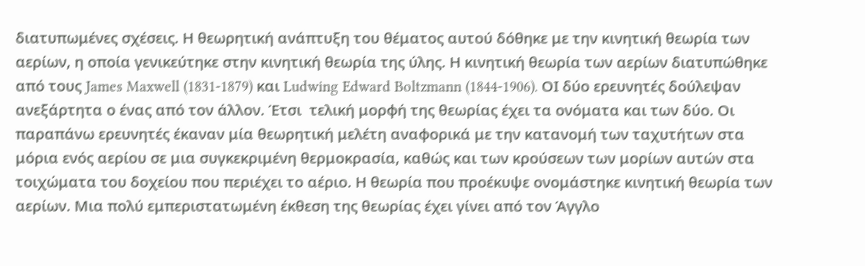διατυπωμένες σχέσεις. Η θεωρητική ανάπτυξη του θέματος αυτού δόθηκε με την κινητική θεωρία των αερίων, η οποία γενικεύτηκε στην κινητική θεωρία της ύλης. Η κινητική θεωρία των αερίων διατυπώθηκε από τους James Maxwell (1831-1879) και Ludwing Edward Boltzmann (1844-1906). ΟΙ δύο ερευνητές δούλεψαν ανεξάρτητα ο ένας από τον άλλον. Έτσι  τελική μορφή της θεωρίας έχει τα ονόματα και των δύο. Οι παραπάνω ερευνητές έκαναν μία θεωρητική μελέτη αναφορικά με την κατανομή των ταχυτήτων στα μόρια ενός αερίου σε μια συγκεκριμένη θερμοκρασία, καθώς και των κρούσεων των μορίων αυτών στα τοιχώματα του δοχείου που περιέχει το αέριο. Η θεωρία που προέκυψε ονομάστηκε κινητική θεωρία των αερίων. Μια πολύ εμπεριστατωμένη έκθεση της θεωρίας έχει γίνει από τον Άγγλο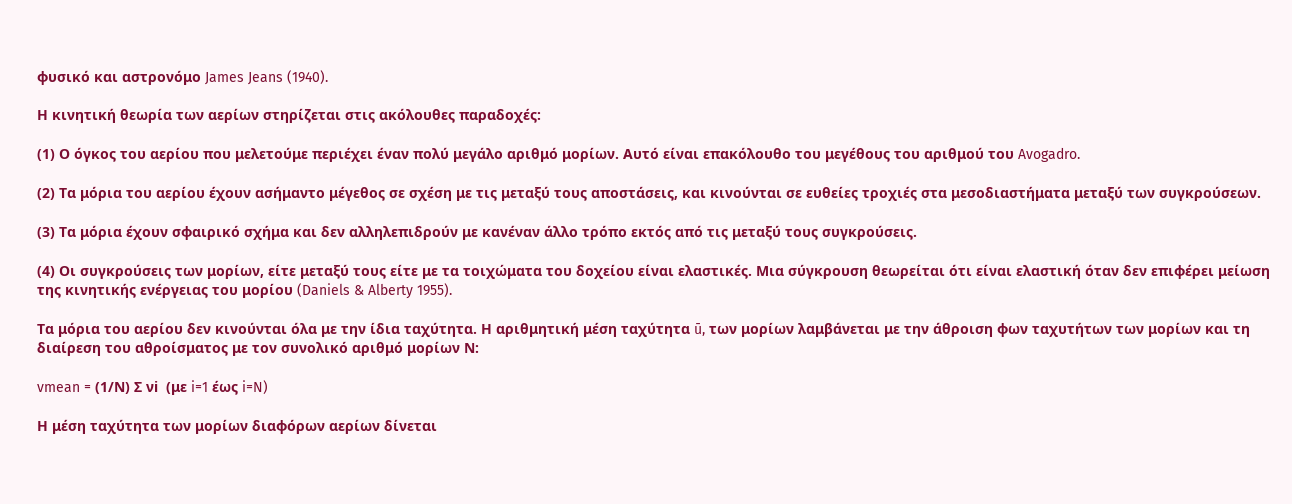φυσικό και αστρονόμο James Jeans (1940).

Η κινητική θεωρία των αερίων στηρίζεται στις ακόλουθες παραδοχές:

(1) Ο όγκος του αερίου που μελετούμε περιέχει έναν πολύ μεγάλο αριθμό μορίων. Αυτό είναι επακόλουθο του μεγέθους του αριθμού του Avogadro.

(2) Τα μόρια του αερίου έχουν ασήμαντο μέγεθος σε σχέση με τις μεταξύ τους αποστάσεις, και κινούνται σε ευθείες τροχιές στα μεσοδιαστήματα μεταξύ των συγκρούσεων.

(3) Τα μόρια έχουν σφαιρικό σχήμα και δεν αλληλεπιδρούν με κανέναν άλλο τρόπο εκτός από τις μεταξύ τους συγκρούσεις.

(4) Οι συγκρούσεις των μορίων, είτε μεταξύ τους είτε με τα τοιχώματα του δοχείου είναι ελαστικές. Μια σύγκρουση θεωρείται ότι είναι ελαστική όταν δεν επιφέρει μείωση της κινητικής ενέργειας του μορίου (Daniels & Alberty 1955).

Τα μόρια του αερίου δεν κινούνται όλα με την ίδια ταχύτητα. Η αριθμητική μέση ταχύτητα ū, των μορίων λαμβάνεται με την άθροιση φων ταχυτήτων των μορίων και τη διαίρεση του αθροίσματος με τον συνολικό αριθμό μορίων Ν:

vmean = (1/Ν) Σ νi  (με i=1 έως i=N)

Η μέση ταχύτητα των μορίων διαφόρων αερίων δίνεται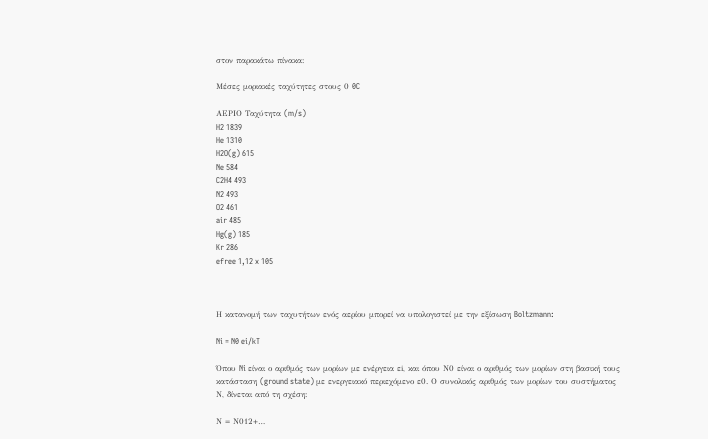στον παρακάτω πίνακα:

Μέσες μοριακές ταχύτητες στους 0 0C

ΑΕΡΙΟ Ταχύτητα (m/s)
H2 1839
He 1310
H2O(g) 615
Ne 584
C2H4 493
N2 493
O2 461
air 485
Hg(g) 185
Kr 286
efree 1,12 x 105



Η κατανομή των ταχυτήτων ενός αερίου μπορεί να υπολογιστεί με την εξίσωση Boltzmann:

Ni = N0 ei/kT

Όπου Ni είναι ο αριθμός των μορίων με ενέργεια εi, και όπου Ν0 είναι ο αριθμός των μορίων στη βασική τους κατάσταση (ground state) με ενεργειακό περιεχόμενο ε0. Ο συνολικός αριθμός των μορίων του συστήματος Ν, δίνεται από τη σχέση:

Ν = Ν012+…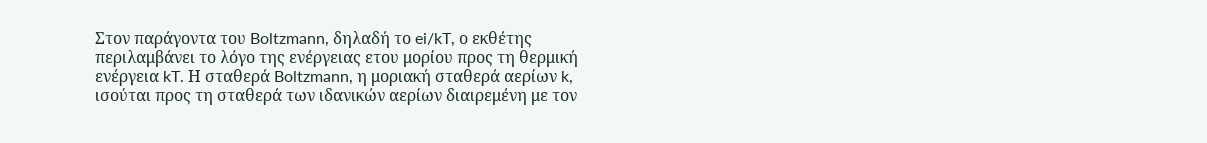Στον παράγοντα του Boltzmann, δηλαδή το ei/kT, ο εκθέτης περιλαμβάνει το λόγο της ενέργειας ετου μορίου προς τη θερμική ενέργεια kT. Η σταθερά Boltzmann, η μοριακή σταθερά αερίων k, ισούται προς τη σταθερά των ιδανικών αερίων διαιρεμένη με τον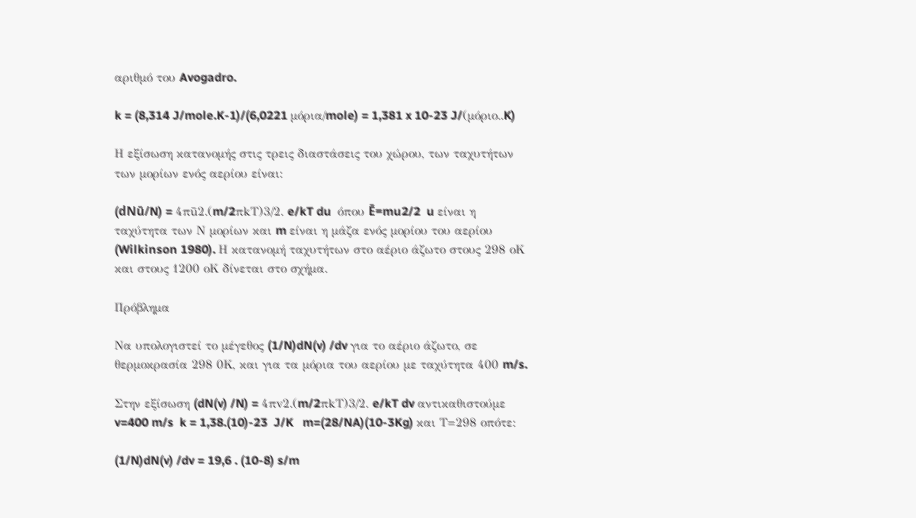αριθμό του Avogadro.

k = (8,314 J/mole.K-1)/(6,0221 μόρια/mole) = 1,381 x 10-23 J/(μόριο..K)

Η εξίσωση κατανομής στις τρεις διαστάσεις του χώρου, των ταχυτήτων των μορίων ενός αερίου είναι:

(dNū/N) = 4πū2.(m/2πkT)3/2. e/kT du  όπου Ē=mu2/2  u είναι η ταχύτητα των Ν μορίων και m είναι η μάζα ενός μορίου του αερίου (Wilkinson 1980). Η κατανομή ταχυτήτων στο αέριο άζωτο στους 298 οΚ και στους 1200 οΚ δίνεται στο σχήμα.

Πρόβλημα

Να υπολογιστεί το μέγεθος (1/N)dN(v) /dv για το αέριο άζωτο, σε θερμοκρασία 298 0Κ, και για τα μόρια του αερίου με ταχύτητα 400 m/s.

Στην εξίσωση (dN(v) /N) = 4πv2.(m/2πkT)3/2. e/kT dv αντικαθιστούμε v=400 m/s  k = 1,38.(10)-23  J/K   m=(28/NA)(10-3Kg) και Τ=298 οπότε:

(1/N)dN(v) /dv = 19,6 . (10-8) s/m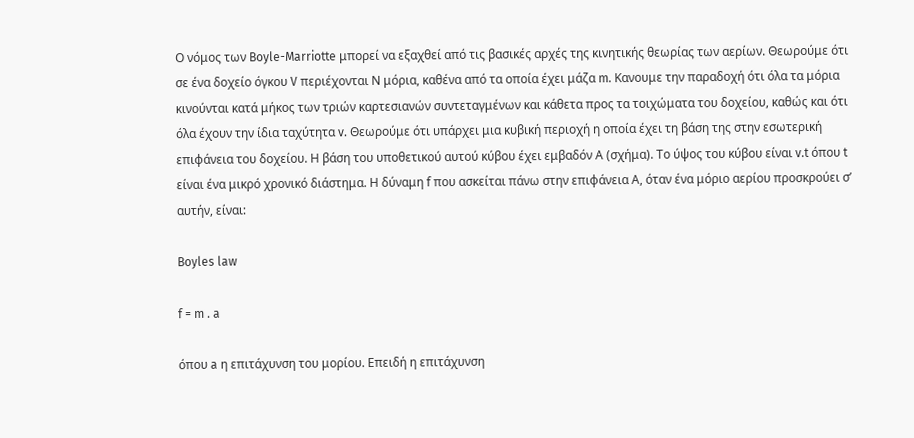Ο νόμος των Boyle-Marriotte μπορεί να εξαχθεί από τις βασικές αρχές της κινητικής θεωρίας των αερίων. Θεωρούμε ότι σε ένα δοχείο όγκου V περιέχονται Ν μόρια, καθένα από τα οποία έχει μάζα m. Κανουμε την παραδοχή ότι όλα τα μόρια κινούνται κατά μήκος των τριών καρτεσιανών συντεταγμένων και κάθετα προς τα τοιχώματα του δοχείου, καθώς και ότι όλα έχουν την ίδια ταχύτητα v. Θεωρούμε ότι υπάρχει μια κυβική περιοχή η οποία έχει τη βάση της στην εσωτερική επιφάνεια του δοχείου. Η βάση του υποθετικού αυτού κύβου έχει εμβαδόν Α (σχήμα). Το ύψος του κύβου είναι v.t όπου t είναι ένα μικρό χρονικό διάστημα. Η δύναμη f που ασκείται πάνω στην επιφάνεια Α, όταν ένα μόριο αερίου προσκρούει σ’ αυτήν, είναι:

Boyles law

f = m . a

όπου a η επιτάχυνση του μορίου. Επειδή η επιτάχυνση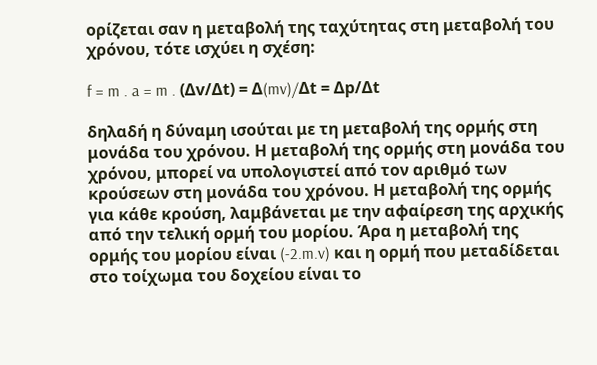ορίζεται σαν η μεταβολή της ταχύτητας στη μεταβολή του χρόνου, τότε ισχύει η σχέση:

f = m . a = m . (Δv/Δt) = Δ(mv)/Δt = Δp/Δt

δηλαδή η δύναμη ισούται με τη μεταβολή της ορμής στη μονάδα του χρόνου. Η μεταβολή της ορμής στη μονάδα του χρόνου, μπορεί να υπολογιστεί από τον αριθμό των κρούσεων στη μονάδα του χρόνου. Η μεταβολή της ορμής για κάθε κρούση, λαμβάνεται με την αφαίρεση της αρχικής από την τελική ορμή του μορίου. Άρα η μεταβολή της ορμής του μορίου είναι (-2.m.v) και η ορμή που μεταδίδεται στο τοίχωμα του δοχείου είναι το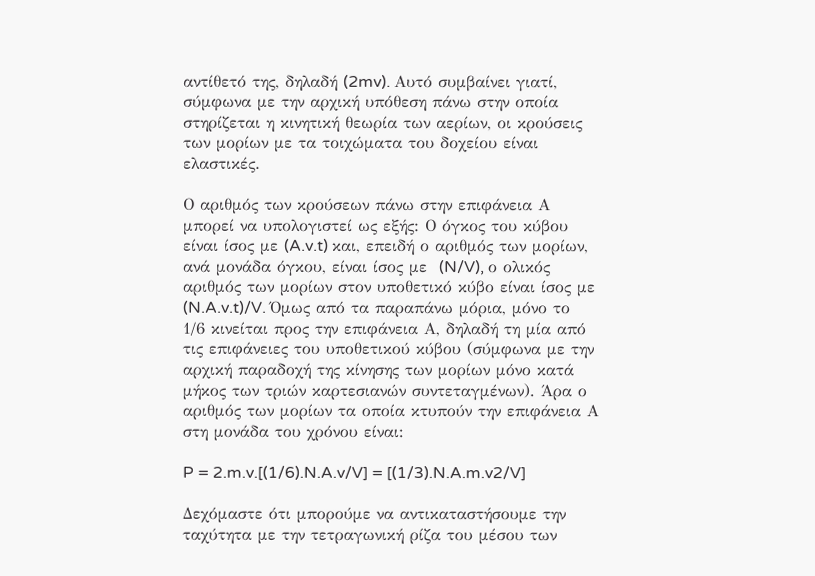αντίθετό της, δηλαδή (2mv). Αυτό συμβαίνει γιατί, σύμφωνα με την αρχική υπόθεση πάνω στην οποία στηρίζεται η κινητική θεωρία των αερίων, οι κρούσεις των μορίων με τα τοιχώματα του δοχείου είναι ελαστικές.

Ο αριθμός των κρούσεων πάνω στην επιφάνεια Α μπορεί να υπολογιστεί ως εξής: Ο όγκος του κύβου είναι ίσος με (A.v.t) και, επειδή ο αριθμός των μορίων, ανά μονάδα όγκου, είναι ίσος με  (N/V), ο ολικός αριθμός των μορίων στον υποθετικό κύβο είναι ίσος με (N.A.v.t)/V. Όμως από τα παραπάνω μόρια, μόνο το 1/6 κινείται προς την επιφάνεια Α, δηλαδή τη μία από τις επιφάνειες του υποθετικού κύβου (σύμφωνα με την αρχική παραδοχή της κίνησης των μορίων μόνο κατά μήκος των τριών καρτεσιανών συντεταγμένων). Άρα ο αριθμός των μορίων τα οποία κτυπούν την επιφάνεια Α στη μονάδα του χρόνου είναι:

P = 2.m.v.[(1/6).N.A.v/V] = [(1/3).N.A.m.v2/V]

Δεχόμαστε ότι μπορούμε να αντικαταστήσουμε την ταχύτητα με την τετραγωνική ρίζα του μέσου των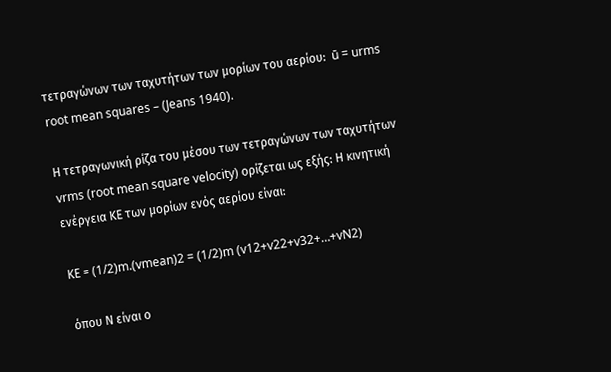τετραγώνων των ταχυτήτων των μορίων του αερίου:  ū = urms root mean squares – (Jeans 1940).

Η τετραγωνική ρίζα του μέσου των τετραγώνων των ταχυτήτων vrms (root mean square velocity) ορίζεται ως εξής: Η κινητική ενέργεια ΚΕ των μορίων ενός αερίου είναι:

ΚΕ = (1/2)m.(vmean)2 = (1/2)m (v12+v22+v32+…+vN2)

όπου Ν είναι ο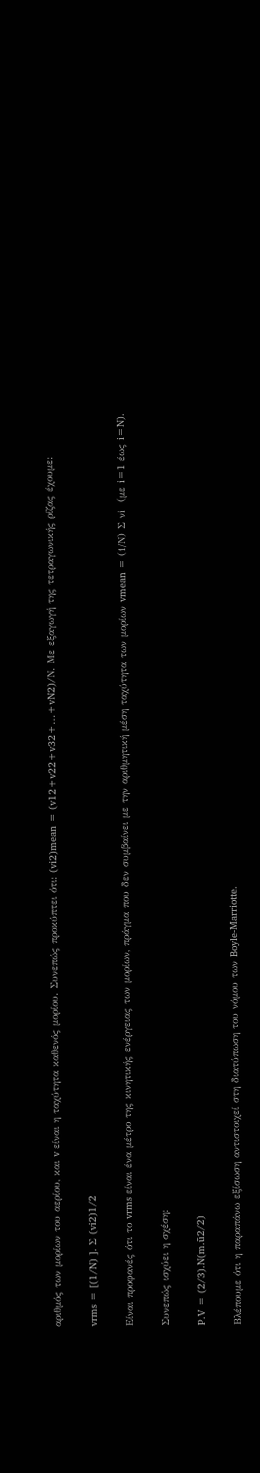αριθμός των μορίων του αερίου, και v είναι η ταχύτητα καθενός μορίου. Συνεπώς προκύπτει ότι: (vi2)mean = (v12+v22+v32+…+vN2)/Ν. Με εξαγωγή της τετραγωνικής ρίζας έχουμε:

vrms = [(1/N) ]. Σ (vi2)1/2

Είναι προφανές ότι το vrms είναι ένα μέτρο της κινητικής ενέργειας των μορίων, πράγμα που δεν συμβαίνει με την αριθμητική μέση ταχύτητα των μορίων vmean = (1/Ν) Σ νi  (με i=1 έως i=N).

Συνεπώς ισχύει η σχέση:

P.V = (2/3).N(m.ū2/2)

Βλέπουμε ότι η παραπάνω εξίσωση αντιστοιχεί στη διατύπωση του νόμου των Boyle-Marriotte.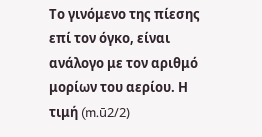Το γινόμενο της πίεσης επί τον όγκο, είναι ανάλογο με τον αριθμό μορίων του αερίου. Η τιμή (m.ū2/2)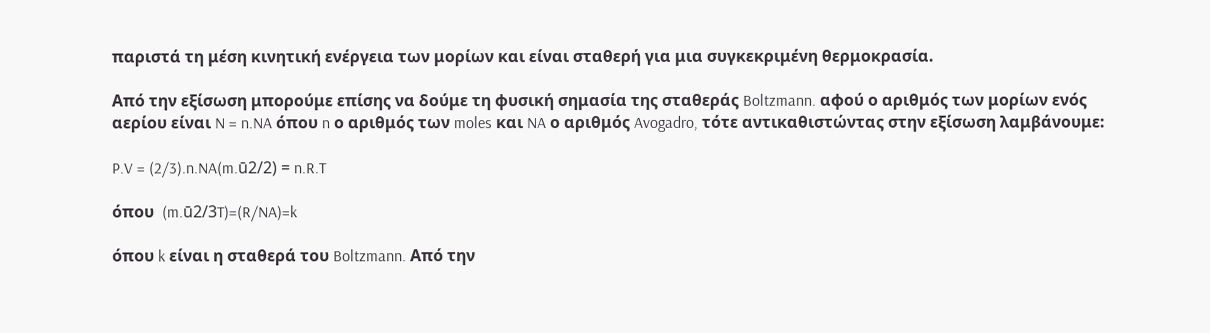παριστά τη μέση κινητική ενέργεια των μορίων και είναι σταθερή για μια συγκεκριμένη θερμοκρασία.

Από την εξίσωση μπορούμε επίσης να δούμε τη φυσική σημασία της σταθεράς Boltzmann. αφού ο αριθμός των μορίων ενός αερίου είναι N = n.NA όπου n ο αριθμός των moles και NA ο αριθμός Avogadro, τότε αντικαθιστώντας στην εξίσωση λαμβάνουμε:

P.V = (2/3).n.NA(m.ū2/2) = n.R.T

όπου  (m.ū2/3T)=(R/NA)=k

όπου k είναι η σταθερά του Boltzmann. Από την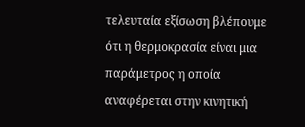τελευταία εξίσωση βλέπουμε ότι η θερμοκρασία είναι μια παράμετρος η οποία αναφέρεται στην κινητική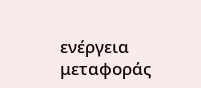ενέργεια μεταφοράς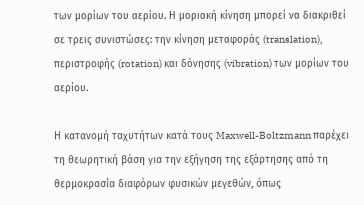των μορίων του αερίου. Η μοριακή κίνηση μπορεί να διακριθεί σε τρεις συνιστώσες: την κίνηση μεταφοράς (translation), περιστροφής (rotation) και δόνησης (vibration) των μορίων του αερίου.

Η κατανομή ταχυτήτων κατά τους Maxwell-Boltzmann παρέχει τη θεωρητική βάση για την εξήγηση της εξάρτησης από τη θερμοκρασία διαφόρων φυσικών μεγεθών, όπως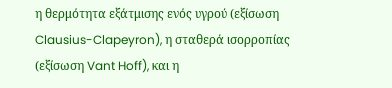η θερμότητα εξάτμισης ενός υγρού (εξίσωση Clausius-Clapeyron), η σταθερά ισορροπίας (εξίσωση Vant Hoff), και η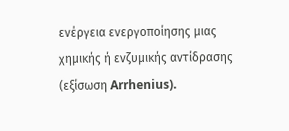ενέργεια ενεργοποίησης μιας χημικής ή ενζυμικής αντίδρασης (εξίσωση Arrhenius).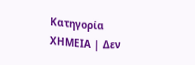Κατηγορία ΧΗΜΕΙΑ | Δεν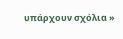υπάρχουν σχόλια »